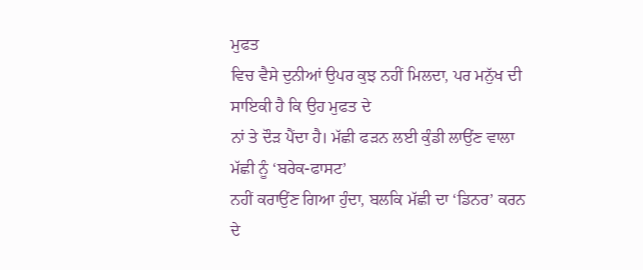ਮੁਫਤ
ਵਿਚ ਵੈਸੇ ਦੁਨੀਆਂ ਉਪਰ ਕੁਝ ਨਹੀਂ ਮਿਲਦਾ, ਪਰ ਮਨੁੱਖ ਦੀ ਸਾਇਕੀ ਹੈ ਕਿ ਉਹ ਮੁਫਤ ਦੇ
ਨਾਂ ਤੇ ਦੌੜ ਪੈਂਦਾ ਹੈ। ਮੱਛੀ ਫੜਨ ਲਈ ਕੁੰਡੀ ਲਾਉਂਣ ਵਾਲਾ ਮੱਛੀ ਨੂੰ ‘ਬਰੇਕ-ਫਾਸਟ’
ਨਹੀਂ ਕਰਾਉਂਣ ਗਿਆ ਹੁੰਦਾ, ਬਲਕਿ ਮੱਛੀ ਦਾ ‘ਡਿਨਰ’ ਕਰਨ ਦੇ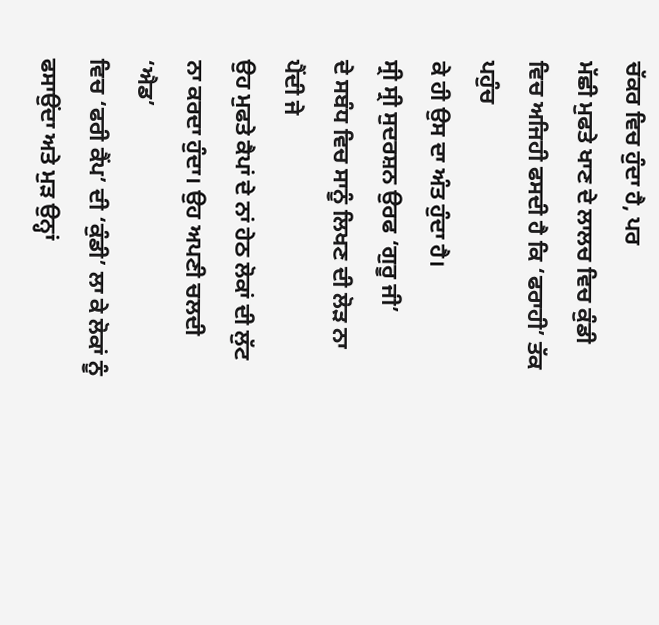ਚੱਕਰ ਵਿਚ ਹੁੰਦਾ ਹੈ, ਪਰ
ਮੱਛੀ ਮੁਫਤੇ ਖਾਣ ਦੇ ਲਾਲਚ ਵਿਚ ਕੁੰਡੀ ਵਿਚ ਅਜਿਹੀ ਫਸਦੀ ਹੈ ਕਿ ‘ਫਰਾਹੀ’ ਤੱਕ ਪਹੁੰਚ
ਕੇ ਹੀ ਉਸ ਦਾ ਅੰਤ ਹੁੰਦਾ ਹੈ।
ਸ੍ਰੀ ਸ੍ਰੀ ਸੁਦਰਸ਼ਨ ਉਰਫ ‘ਗੁਰੂ ਜੀ’
ਦੇ ਸਬੰਧ ਵਿਚ ਸਾਨੂੰ ਲਿਖਣ ਦੀ ਲੋੜ ਨਾ ਪੈਂਦੀ ਜੇ
ਉਹ ਮੁਫਤੇ ਕੈਪਾਂ ਦੇ ਨਾਂ ਹੇਠ ਲੋਕਾਂ ਦੀ ਲੁੱਟ ਨਾ ਕਰਦਾ ਹੁੰਦਾ। ਉਹ ਅਪਣੀ ਚਲਦੀ ‘ਐਡ’
ਵਿਚ ‘ਫਰੀ ਕੈਂਪ’ ਦੀ ‘ਕੁੰਡੀ’ ਲਾ ਕੇ ਲੋਕਾਂ ਨੂੰ ਫਸਾਉਂਦਾ ਅਤੇ ਮੁੜ ਉਨ੍ਹਾਂ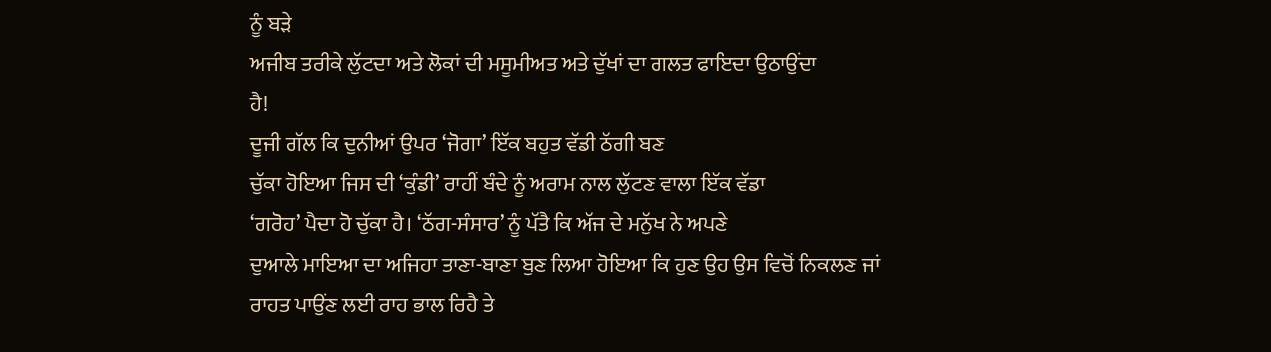ਨੂੰ ਬੜੇ
ਅਜੀਬ ਤਰੀਕੇ ਲੁੱਟਦਾ ਅਤੇ ਲੋਕਾਂ ਦੀ ਮਸੂਮੀਅਤ ਅਤੇ ਦੁੱਖਾਂ ਦਾ ਗਲਤ ਫਾਇਦਾ ਉਠਾਉਂਦਾ
ਹੈ!
ਦੂਜੀ ਗੱਲ ਕਿ ਦੁਨੀਆਂ ਉਪਰ ‘ਜੋਗਾ’ ਇੱਕ ਬਹੁਤ ਵੱਡੀ ਠੱਗੀ ਬਣ
ਚੁੱਕਾ ਹੋਇਆ ਜਿਸ ਦੀ ‘ਕੁੰਡੀ’ ਰਾਹੀਂ ਬੰਦੇ ਨੂੰ ਅਰਾਮ ਨਾਲ ਲੁੱਟਣ ਵਾਲਾ ਇੱਕ ਵੱਡਾ
‘ਗਰੋਹ’ ਪੈਦਾ ਹੋ ਚੁੱਕਾ ਹੈ। ‘ਠੱਗ-ਸੰਸਾਰ’ ਨੂੰ ਪੱਤੈ ਕਿ ਅੱਜ ਦੇ ਮਨੁੱਖ ਨੇ ਅਪਣੇ
ਦੁਆਲੇ ਮਾਇਆ ਦਾ ਅਜਿਹਾ ਤਾਣਾ-ਬਾਣਾ ਬੁਣ ਲਿਆ ਹੋਇਆ ਕਿ ਹੁਣ ਉਹ ਉਸ ਵਿਚੋਂ ਨਿਕਲਣ ਜਾਂ
ਰਾਹਤ ਪਾਉਂਣ ਲਈ ਰਾਹ ਭਾਲ ਰਿਹੈ ਤੇ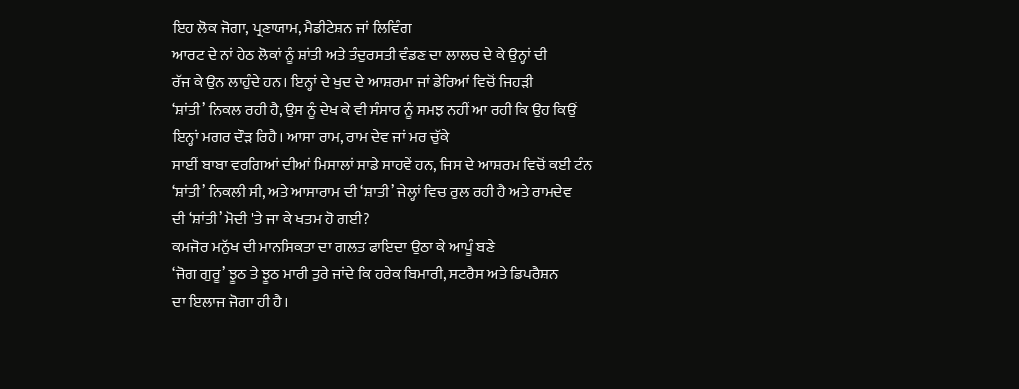ਇਹ ਲੋਕ ਜੋਗਾ, ਪ੍ਰਣਾਯਾਮ, ਮੈਡੀਟੇਸ਼ਨ ਜਾਂ ਲਿਵਿੰਗ
ਆਰਟ ਦੇ ਨਾਂ ਹੇਠ ਲੋਕਾਂ ਨੂੰ ਸ਼ਾਂਤੀ ਅਤੇ ਤੰਦੁਰਸਤੀ ਵੰਡਣ ਦਾ ਲਾਲਚ ਦੇ ਕੇ ਉਨ੍ਹਾਂ ਦੀ
ਰੱਜ ਕੇ ਉਨ ਲਾਹੁੰਦੇ ਹਨ। ਇਨ੍ਹਾਂ ਦੇ ਖੁਦ ਦੇ ਆਸ਼ਰਮਾ ਜਾਂ ਡੇਰਿਆਂ ਵਿਚੋਂ ਜਿਹੜੀ
‘ਸ਼ਾਂਤੀ’ ਨਿਕਲ ਰਹੀ ਹੈ, ਉਸ ਨੂੰ ਦੇਖ ਕੇ ਵੀ ਸੰਸਾਰ ਨੂੰ ਸਮਝ ਨਹੀਂ ਆ ਰਹੀ ਕਿ ਉਹ ਕਿਉਂ
ਇਨ੍ਹਾਂ ਮਗਰ ਦੌੜ ਰਿਹੈ। ਆਸਾ ਰਾਮ, ਰਾਮ ਦੇਵ ਜਾਂ ਮਰ ਚੁੱਕੇ
ਸਾਈਂ ਬਾਬਾ ਵਰਗਿਆਂ ਦੀਆਂ ਮਿਸਾਲਾਂ ਸਾਡੇ ਸਾਹਵੇਂ ਹਨ, ਜਿਸ ਦੇ ਆਸ਼ਰਮ ਵਿਚੋਂ ਕਈ ਟੰਨ
‘ਸ਼ਾਂਤੀ’ ਨਿਕਲੀ ਸੀ, ਅਤੇ ਆਸਾਰਾਮ ਦੀ ‘ਸ਼ਾਤੀ’ ਜੇਲ੍ਹਾਂ ਵਿਚ ਰੁਲ ਰਹੀ ਹੈ ਅਤੇ ਰਾਮਦੇਵ
ਦੀ ‘ਸ਼ਾਂਤੀ’ ਮੋਦੀ 'ਤੇ ਜਾ ਕੇ ਖਤਮ ਹੋ ਗਈ?
ਕਮਜੋਰ ਮਨੁੱਖ ਦੀ ਮਾਨਸਿਕਤਾ ਦਾ ਗਲਤ ਫਾਇਦਾ ਉਠਾ ਕੇ ਆਪੂੰ ਬਣੇ
‘ਜੋਗ ਗੁਰੂ’ ਝੂਠ ਤੇ ਝੂਠ ਮਾਰੀ ਤੁਰੇ ਜਾਂਦੇ ਕਿ ਹਰੇਕ ਬਿਮਾਰੀ, ਸਟਰੈਸ ਅਤੇ ਡਿਪਰੈਸ਼ਨ
ਦਾ ਇਲਾਜ ਜੋਗਾ ਹੀ ਹੈ।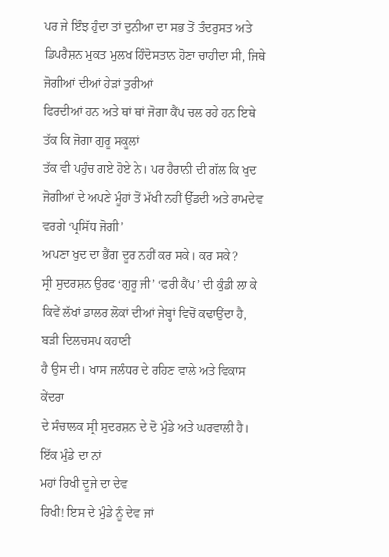ਪਰ ਜੇ ਇੰਝ ਹੁੰਦਾ ਤਾਂ ਦੁਨੀਆ ਦਾ ਸਭ ਤੋਂ ਤੰਦਰੁਸਤ ਅਤੇ
ਡਿਪਰੈਸ਼ਨ ਮੁਕਤ ਮੁਲਖ ਹਿੰਦੋਸਤਾਨ ਹੋਣਾ ਚਾਹੀਦਾ ਸੀ, ਜਿਥੇ ਜੋਗੀਆਂ ਦੀਆਂ ਹੇੜਾਂ ਤੁਰੀਆਂ
ਫਿਰਦੀਆਂ ਹਨ ਅਤੇ ਥਾਂ ਥਾਂ ਜੋਗਾ ਕੈਂਪ ਚਲ ਰਹੇ ਹਨ ਇਥੇ ਤੱਕ ਕਿ ਜੋਗਾ ਗੁਰੂ ਸਕੂਲਾਂ
ਤੱਕ ਵੀ ਪਹੁੰਚ ਗਏ ਹੋਏ ਨੇ। ਪਰ ਹੈਰਾਨੀ ਦੀ ਗੱਲ ਕਿ ਖੁਦ
ਜੋਗੀਆਂ ਦੇ ਅਪਣੇ ਮੂੰਹਾਂ ਤੋਂ ਮੱਖੀ ਨਹੀਂ ਉੱਡਦੀ ਅਤੇ ਰਾਮਦੇਵ ਵਰਗੇ ‘ਪ੍ਰਸਿੱਧ ਜੋਗੀ’
ਅਪਣਾ ਖੁਦ ਦਾ ਭੈਂਗ ਦੂਰ ਨਹੀਂ ਕਰ ਸਕੇ। ਕਰ ਸਕੇ?
ਸ੍ਰੀ ਸੁਦਰਸ਼ਨ ਉਰਫ ‘ਗੁਰੂ ਜੀ’ ‘ਫਰੀ ਕੈਂਪ’ ਦੀ ਕੁੰਡੀ ਲਾ ਕੇ
ਕਿਵੇਂ ਲੱਖਾਂ ਡਾਲਰ ਲੋਕਾਂ ਦੀਆਂ ਜੇਬ੍ਹਾਂ ਵਿਚੋਂ ਕਢਾਉਂਦਾ ਹੈ, ਬੜੀ ਦਿਲਚਸਪ ਕਹਾਣੀ
ਹੈ ਉਸ ਦੀ। ਖਾਸ ਜਲੰਧਰ ਦੇ ਰਹਿਣ ਵਾਲੇ ਅਤੇ ਵਿਕਾਸ ਕੇਂਦਰਾ
ਦੇ ਸੰਚਾਲਕ ਸ੍ਰੀ ਸੁਦਰਸ਼ਨ ਦੇ ਦੋ ਮੁੰਡੇ ਅਤੇ ਘਰਵਾਲੀ ਹੈ। ਇੱਕ ਮੁੰਡੇ ਦਾ ਨਾਂ
ਮਹਾਂ ਰਿਖੀ ਦੂਜੇ ਦਾ ਦੇਵ
ਰਿਖੀ! ਇਸ ਦੇ ਮੁੰਡੇ ਨੂੰ ਦੇਵ ਜਾਂ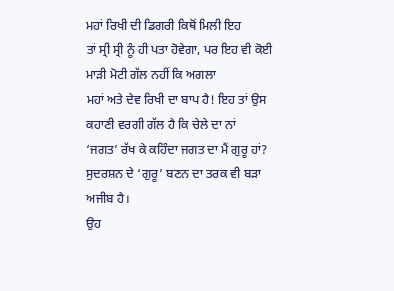ਮਹਾਂ ਰਿਖੀ ਦੀ ਡਿਗਰੀ ਕਿਥੋਂ ਮਿਲੀ ਇਹ
ਤਾਂ ਸ੍ਰੀ ਸ੍ਰੀ ਨੂੰ ਹੀ ਪਤਾ ਹੋਵੇਗਾ, ਪਰ ਇਹ ਵੀ ਕੋਈ ਮਾੜੀ ਮੋਟੀ ਗੱਲ ਨਹੀਂ ਕਿ ਅਗਲਾ
ਮਹਾਂ ਅਤੇ ਦੇਵ ਰਿਖੀ ਦਾ ਬਾਪ ਹੈ! ਇਹ ਤਾਂ ਉਸ ਕਹਾਣੀ ਵਰਗੀ ਗੱਲ ਹੈ ਕਿ ਚੇਲੇ ਦਾ ਨਾਂ
‘ਜਗਤ’ ਰੱਖ ਕੇ ਕਹਿੰਦਾ ਜਗਤ ਦਾ ਮੈਂ ਗੁਰੂ ਹਾਂ?
ਸੁਦਰਸ਼ਨ ਦੇ ‘ਗੁਰੂ’ ਬਣਨ ਦਾ ਤਰਕ ਵੀ ਬੜਾ ਅਜੀਬ ਹੈ।
ਉਹ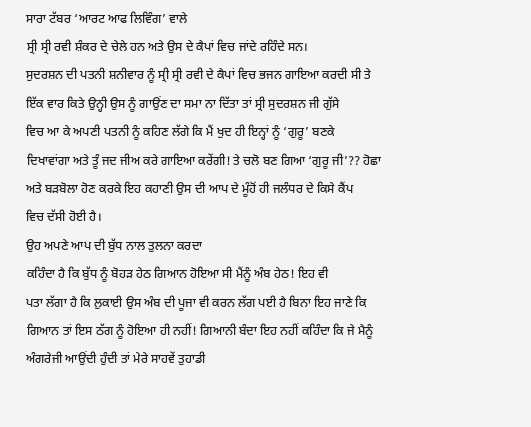ਸਾਰਾ ਟੱਬਰ ‘ਆਰਟ ਆਫ ਲਿਵਿੰਗ’ ਵਾਲੇ
ਸ੍ਰੀ ਸ੍ਰੀ ਰਵੀ ਸ਼ੰਕਰ ਦੇ ਚੇਲੇ ਹਨ ਅਤੇ ਉਸ ਦੇ ਕੈਪਾਂ ਵਿਚ ਜਾਂਦੇ ਰਹਿੰਦੇ ਸਨ।
ਸੁਦਰਸ਼ਨ ਦੀ ਪਤਨੀ ਸ਼ਨੀਵਾਰ ਨੂੰ ਸ੍ਰੀ ਸ੍ਰੀ ਰਵੀ ਦੇ ਕੈਪਾਂ ਵਿਚ ਭਜਨ ਗਾਇਆ ਕਰਦੀ ਸੀ ਤੇ
ਇੱਕ ਵਾਰ ਕਿਤੇ ਉਨ੍ਹੀ ਉਸ ਨੂੰ ਗਾਉਂਣ ਦਾ ਸਮਾ ਨਾ ਦਿੱਤਾ ਤਾਂ ਸ੍ਰੀ ਸੁਦਰਸ਼ਨ ਜੀ ਗੁੱਸੇ
ਵਿਚ ਆ ਕੇ ਅਪਣੀ ਪਤਨੀ ਨੂੰ ਕਹਿਣ ਲੱਗੇ ਕਿ ਮੈਂ ਖੁਦ ਹੀ ਇਨ੍ਹਾਂ ਨੂੰ ‘ਗੁਰੂ’ ਬਣਕੇ
ਦਿਖਾਵਾਂਗਾ ਅਤੇ ਤੂੰ ਜਦ ਜੀਅ ਕਰੇ ਗਾਇਆ ਕਰੇਂਗੀ! ਤੇ ਚਲੋ ਬਣ ਗਿਆ ‘ਗੁਰੂ ਜੀ’?? ਹੋਛਾ
ਅਤੇ ਬੜਬੋਲਾ ਹੋਣ ਕਰਕੇ ਇਹ ਕਹਾਣੀ ਉਸ ਦੀ ਆਪ ਦੇ ਮੂੰਹੋਂ ਹੀ ਜਲੰਧਰ ਦੇ ਕਿਸੇ ਕੈਂਪ
ਵਿਚ ਦੱਸੀ ਹੋਈ ਹੈ।
ਉਹ ਅਪਣੇ ਆਪ ਦੀ ਬੁੱਧ ਨਾਲ ਤੁਲਨਾ ਕਰਦਾ
ਕਹਿੰਦਾ ਹੈ ਕਿ ਬੁੱਧ ਨੂੰ ਬੋਹੜ ਹੇਠ ਗਿਆਨ ਹੋਇਆ ਸੀ ਮੈਂਨੂੰ ਅੰਬ ਹੇਠ! ਇਹ ਵੀ
ਪਤਾ ਲੱਗਾ ਹੈ ਕਿ ਲੁਕਾਈ ਉਸ ਅੰਬ ਦੀ ਪੂਜਾ ਵੀ ਕਰਨ ਲੱਗ ਪਈ ਹੈ ਬਿਨਾ ਇਹ ਜਾਣੇ ਕਿ
ਗਿਆਨ ਤਾਂ ਇਸ ਠੱਗ ਨੂੰ ਹੋਇਆ ਹੀ ਨਹੀਂ! ਗਿਆਨੀ ਬੰਦਾ ਇਹ ਨਹੀਂ ਕਹਿੰਦਾ ਕਿ ਜੇ ਮੈਨੂੰ
ਅੰਗਰੇਜੀ ਆਉਂਦੀ ਹੁੰਦੀ ਤਾਂ ਮੇਰੇ ਸਾਹਵੇਂ ਤੁਹਾਡੀ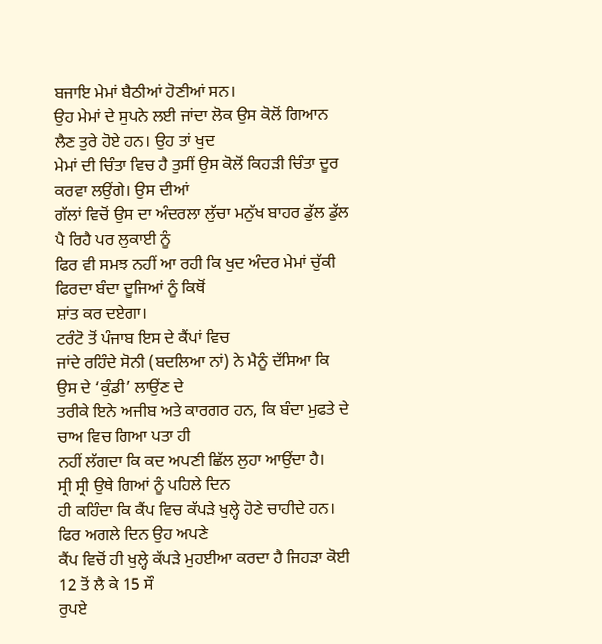ਬਜਾਇ ਮੇਮਾਂ ਬੈਠੀਆਂ ਹੋਣੀਆਂ ਸਨ।
ਉਹ ਮੇਮਾਂ ਦੇ ਸੁਪਨੇ ਲਈ ਜਾਂਦਾ ਲੋਕ ਉਸ ਕੋਲੋਂ ਗਿਆਨ ਲੈਣ ਤੁਰੇ ਹੋਏ ਹਨ। ਉਹ ਤਾਂ ਖੁਦ
ਮੇਮਾਂ ਦੀ ਚਿੰਤਾ ਵਿਚ ਹੈ ਤੁਸੀਂ ਉਸ ਕੋਲੋਂ ਕਿਹੜੀ ਚਿੰਤਾ ਦੂਰ ਕਰਵਾ ਲਉਂਗੇ। ਉਸ ਦੀਆਂ
ਗੱਲਾਂ ਵਿਚੋਂ ਉਸ ਦਾ ਅੰਦਰਲਾ ਲੁੱਚਾ ਮਨੁੱਖ ਬਾਹਰ ਡੁੱਲ ਡੁੱਲ ਪੈ ਰਿਹੈ ਪਰ ਲੁਕਾਈ ਨੂੰ
ਫਿਰ ਵੀ ਸਮਝ ਨਹੀਂ ਆ ਰਹੀ ਕਿ ਖੁਦ ਅੰਦਰ ਮੇਮਾਂ ਚੁੱਕੀ ਫਿਰਦਾ ਬੰਦਾ ਦੂਜਿਆਂ ਨੂੰ ਕਿਥੋਂ
ਸ਼ਾਂਤ ਕਰ ਦਏਗਾ।
ਟਰੰਟੋ ਤੋਂ ਪੰਜਾਬ ਇਸ ਦੇ ਕੈਂਪਾਂ ਵਿਚ
ਜਾਂਦੇ ਰਹਿੰਦੇ ਸੋਨੀ (ਬਦਲਿਆ ਨਾਂ) ਨੇ ਮੈਨੂੰ ਦੱਸਿਆ ਕਿ ਉਸ ਦੇ ‘ਕੁੰਡੀ’ ਲਾਉਂਣ ਦੇ
ਤਰੀਕੇ ਇਨੇ ਅਜੀਬ ਅਤੇ ਕਾਰਗਰ ਹਨ, ਕਿ ਬੰਦਾ ਮੁਫਤੇ ਦੇ ਚਾਅ ਵਿਚ ਗਿਆ ਪਤਾ ਹੀ
ਨਹੀਂ ਲੱਗਦਾ ਕਿ ਕਦ ਅਪਣੀ ਛਿੱਲ ਲੁਹਾ ਆਉਂਦਾ ਹੈ।
ਸ੍ਰੀ ਸ੍ਰੀ ਉਥੇ ਗਿਆਂ ਨੂੰ ਪਹਿਲੇ ਦਿਨ
ਹੀ ਕਹਿੰਦਾ ਕਿ ਕੈਂਪ ਵਿਚ ਕੱਪੜੇ ਖੁਲ੍ਹੇ ਹੋਣੇ ਚਾਹੀਦੇ ਹਨ। ਫਿਰ ਅਗਲੇ ਦਿਨ ਉਹ ਅਪਣੇ
ਕੈਂਪ ਵਿਚੋਂ ਹੀ ਖੁਲ੍ਹੇ ਕੱਪੜੇ ਮੁਹਈਆ ਕਰਦਾ ਹੈ ਜਿਹੜਾ ਕੋਈ 12 ਤੋਂ ਲੈ ਕੇ 15 ਸੌ
ਰੁਪਏ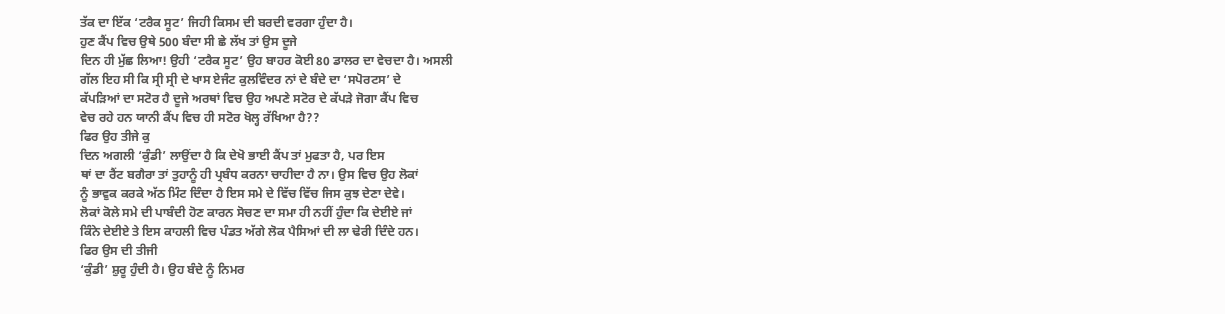ਤੱਕ ਦਾ ਇੱਕ ‘ਟਰੈਕ ਸੂਟ’ ਜਿਹੀ ਕਿਸਮ ਦੀ ਬਰਦੀ ਵਰਗਾ ਹੁੰਦਾ ਹੈ।
ਹੁਣ ਕੈਂਪ ਵਿਚ ਉਥੇ 500 ਬੰਦਾ ਸੀ ਛੇ ਲੱਖ ਤਾਂ ਉਸ ਦੂਜੇ
ਦਿਨ ਹੀ ਮੁੱਛ ਲਿਆ! ਉਹੀ ‘ਟਰੈਕ ਸੂਟ’ ਉਹ ਬਾਹਰ ਕੋਈ 80 ਡਾਲਰ ਦਾ ਵੇਚਦਾ ਹੈ। ਅਸਲੀ
ਗੱਲ ਇਹ ਸੀ ਕਿ ਸ੍ਰੀ ਸ੍ਰੀ ਦੇ ਖਾਸ ਏਜੰਟ ਕੁਲਵਿੰਦਰ ਨਾਂ ਦੇ ਬੰਦੇ ਦਾ ‘ਸਪੋਰਟਸ’ ਦੇ
ਕੱਪੜਿਆਂ ਦਾ ਸਟੋਰ ਹੈ ਦੂਜੇ ਅਰਥਾਂ ਵਿਚ ਉਹ ਅਪਣੇ ਸਟੋਰ ਦੇ ਕੱਪੜੇ ਜੋਗਾ ਕੈਂਪ ਵਿਚ
ਵੇਚ ਰਹੇ ਹਨ ਯਾਨੀ ਕੈਂਪ ਵਿਚ ਹੀ ਸਟੋਰ ਖੋਲ੍ਹ ਰੱਖਿਆ ਹੈ??
ਫਿਰ ਉਹ ਤੀਜੇ ਕੁ
ਦਿਨ ਅਗਲੀ ‘ਕੁੰਡੀ’ ਲਾਉਂਦਾ ਹੈ ਕਿ ਦੇਖੋ ਭਾਈ ਕੈਂਪ ਤਾਂ ਮੁਫਤਾ ਹੈ, ਪਰ ਇਸ
ਥਾਂ ਦਾ ਰੈਂਟ ਬਗੈਰਾ ਤਾਂ ਤੁਹਾਨੂੰ ਹੀ ਪ੍ਰਬੰਧ ਕਰਨਾ ਚਾਹੀਦਾ ਹੈ ਨਾ। ਉਸ ਵਿਚ ਉਹ ਲੋਕਾਂ
ਨੂੰ ਭਾਵੁਕ ਕਰਕੇ ਅੱਠ ਮਿੰਟ ਦਿੰਦਾ ਹੈ ਇਸ ਸਮੇ ਦੇ ਵਿੱਚ ਵਿੱਚ ਜਿਸ ਕੁਝ ਦੇਣਾ ਦੇਵੇ।
ਲੋਕਾਂ ਕੋਲੇ ਸਮੇ ਦੀ ਪਾਬੰਦੀ ਹੋਣ ਕਾਰਨ ਸੋਚਣ ਦਾ ਸਮਾ ਹੀ ਨਹੀਂ ਹੁੰਦਾ ਕਿ ਦੇਈਏ ਜਾਂ
ਕਿੰਨੇ ਦੇਈਏ ਤੇ ਇਸ ਕਾਹਲੀ ਵਿਚ ਪੰਡਤ ਅੱਗੇ ਲੋਕ ਪੈਸਿਆਂ ਦੀ ਲਾ ਢੇਰੀ ਦਿੰਦੇ ਹਨ।
ਫਿਰ ਉਸ ਦੀ ਤੀਜੀ
‘ਕੁੰਡੀ’ ਸ਼ੁਰੂ ਹੁੰਦੀ ਹੈ। ਉਹ ਬੰਦੇ ਨੂੰ ਨਿਮਰ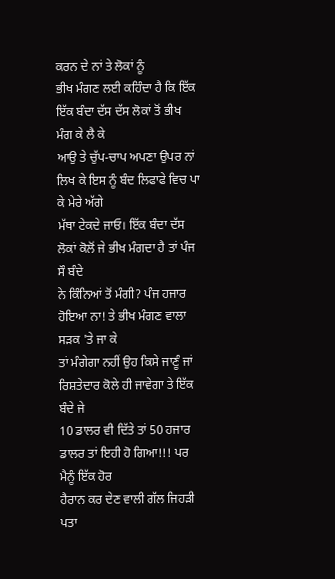ਕਰਨ ਦੇ ਨਾਂ ਤੇ ਲੋਕਾਂ ਨੂੰ
ਭੀਖ ਮੰਗਣ ਲਈ ਕਹਿੰਦਾ ਹੈ ਕਿ ਇੱਕ ਇੱਕ ਬੰਦਾ ਦੱਸ ਦੱਸ ਲੋਕਾਂ ਤੋਂ ਭੀਖ ਮੰਗ ਕੇ ਲੈ ਕੇ
ਆਉ ਤੇ ਚੁੱਪ-ਚਾਪ ਅਪਣਾ ਉਪਰ ਨਾਂ ਲਿਖ ਕੇ ਇਸ ਨੂੰ ਬੰਦ ਲਿਫਾਫੇ ਵਿਚ ਪਾ ਕੇ ਮੇਰੇ ਅੱਗੇ
ਮੱਥਾ ਟੇਕਦੇ ਜਾਓ। ਇੱਕ ਬੰਦਾ ਦੱਸ ਲੋਕਾਂ ਕੋਲੋਂ ਜੇ ਭੀਖ ਮੰਗਦਾ ਹੈ ਤਾਂ ਪੰਜ ਸੌ ਬੰਦੇ
ਨੇ ਕਿੰਨਿਆਂ ਤੋਂ ਮੰਗੀ? ਪੰਜ ਹਜਾਰ ਹੋਇਆ ਨਾ! ਤੇ ਭੀਖ ਮੰਗਣ ਵਾਲਾ ਸੜਕ 'ਤੇ ਜਾ ਕੇ
ਤਾਂ ਮੰਗੇਗਾ ਨਹੀਂ ਉਹ ਕਿਸੇ ਜਾਣੂੰ ਜਾਂ ਰਿਸ਼ਤੇਦਾਰ ਕੋਲੇ ਹੀ ਜਾਵੇਗਾ ਤੇ ਇੱਕ ਬੰਦੇ ਜੇ
10 ਡਾਲਰ ਵੀ ਦਿੱਤੇ ਤਾਂ 50 ਹਜਾਰ ਡਾਲਰ ਤਾਂ ਇਹੀ ਹੋ ਗਿਆ!!! ਪਰ ਮੈਨੂੰ ਇੱਕ ਹੋਰ
ਹੈਰਾਨ ਕਰ ਦੇਣ ਵਾਲੀ ਗੱਲ ਜਿਹੜੀ ਪਤਾ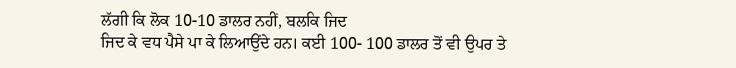ਲੱਗੀ ਕਿ ਲੋਕ 10-10 ਡਾਲਰ ਨਹੀਂ, ਬਲਕਿ ਜਿਦ
ਜਿਦ ਕੇ ਵਧ ਪੈਸੇ ਪਾ ਕੇ ਲਿਆਉਂਦੇ ਹਨ। ਕਈ 100- 100 ਡਾਲਰ ਤੋਂ ਵੀ ਉਪਰ ਤੇ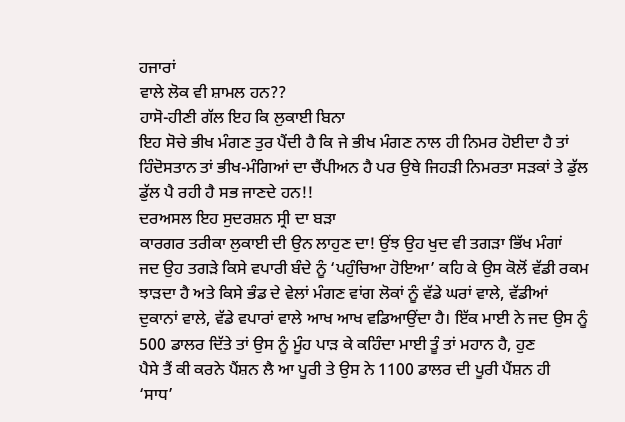ਹਜਾਰਾਂ
ਵਾਲੇ ਲੋਕ ਵੀ ਸ਼ਾਮਲ ਹਨ??
ਹਾਸੋ-ਹੀਣੀ ਗੱਲ ਇਹ ਕਿ ਲੁਕਾਈ ਬਿਨਾ
ਇਹ ਸੋਚੇ ਭੀਖ ਮੰਗਣ ਤੁਰ ਪੈਂਦੀ ਹੈ ਕਿ ਜੇ ਭੀਖ ਮੰਗਣ ਨਾਲ ਹੀ ਨਿਮਰ ਹੋਈਦਾ ਹੈ ਤਾਂ
ਹਿੰਦੋਸਤਾਨ ਤਾਂ ਭੀਖ-ਮੰਗਿਆਂ ਦਾ ਚੈਂਪੀਅਨ ਹੈ ਪਰ ਉਥੇ ਜਿਹੜੀ ਨਿਮਰਤਾ ਸੜਕਾਂ ਤੇ ਡੁੱਲ
ਡੁੱਲ ਪੈ ਰਹੀ ਹੈ ਸਭ ਜਾਣਦੇ ਹਨ!!
ਦਰਅਸਲ ਇਹ ਸੁਦਰਸ਼ਨ ਸ੍ਰੀ ਦਾ ਬੜਾ
ਕਾਰਗਰ ਤਰੀਕਾ ਲੁਕਾਈ ਦੀ ਉਨ ਲਾਹੁਣ ਦਾ! ਉਂਝ ਉਹ ਖੁਦ ਵੀ ਤਗੜਾ ਭਿੱਖ ਮੰਗਾਂ
ਜਦ ਉਹ ਤਗੜੇ ਕਿਸੇ ਵਪਾਰੀ ਬੰਦੇ ਨੂੰ ‘ਪਹੁੰਚਿਆ ਹੋਇਆ’ ਕਹਿ ਕੇ ਉਸ ਕੋਲੋਂ ਵੱਡੀ ਰਕਮ
ਝਾੜਦਾ ਹੈ ਅਤੇ ਕਿਸੇ ਭੰਡ ਦੇ ਵੇਲਾਂ ਮੰਗਣ ਵਾਂਗ ਲੋਕਾਂ ਨੂੰ ਵੱਡੇ ਘਰਾਂ ਵਾਲੇ, ਵੱਡੀਆਂ
ਦੁਕਾਨਾਂ ਵਾਲੇ, ਵੱਡੇ ਵਪਾਰਾਂ ਵਾਲੇ ਆਖ ਆਖ ਵਡਿਆਉਂਦਾ ਹੈ। ਇੱਕ ਮਾਈ ਨੇ ਜਦ ਉਸ ਨੂੰ
500 ਡਾਲਰ ਦਿੱਤੇ ਤਾਂ ਉਸ ਨੂੰ ਮੂੰਹ ਪਾੜ ਕੇ ਕਹਿੰਦਾ ਮਾਈ ਤੂੰ ਤਾਂ ਮਹਾਨ ਹੈ, ਹੁਣ
ਪੈਸੇ ਤੈਂ ਕੀ ਕਰਨੇ ਪੈਂਸ਼ਨ ਲੈ ਆ ਪੂਰੀ ਤੇ ਉਸ ਨੇ 1100 ਡਾਲਰ ਦੀ ਪੂਰੀ ਪੈਂਸ਼ਨ ਹੀ
‘ਸਾਧ’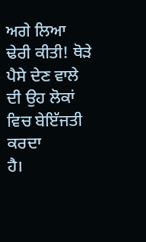ਅਗੇ ਲਿਆ ਢੇਰੀ ਕੀਤੀ! ਥੋੜੇ ਪੈਸੇ ਦੇਣ ਵਾਲੇ ਦੀ ਉਹ ਲੋਕਾਂ ਵਿਚ ਬੇਇੱਜਤੀ ਕਰਦਾ
ਹੈ।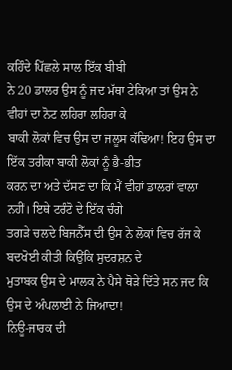ਕਹਿੰਦੇ ਪਿੱਛਲੇ ਸਾਲ ਇੱਕ ਬੀਬੀ
ਨੇ 20 ਡਾਲਰ ਉਸ ਨੂੰ ਜਦ ਮੱਥਾ ਟੇਕਿਆ ਤਾਂ ਉਸ ਨੇ ਵੀਹਾਂ ਦਾ ਨੋਟ ਲਹਿਰਾ ਲਹਿਰਾ ਕੇ
ਬਾਕੀ ਲੋਕਾਂ ਵਿਚ ਉਸ ਦਾ ਜਲੂਸ ਕੱਢਿਆ! ਇਹ ਉਸ ਦਾ ਇੱਕ ਤਰੀਕਾ ਬਾਕੀ ਲੋਕਾਂ ਨੂੰ ਭੈ-ਭੀਤ
ਕਰਨ ਦਾ ਅਤੇ ਦੱਸਣ ਦਾ ਕਿ ਮੈਂ ਵੀਹਾਂ ਡਾਲਰਾਂ ਵਾਲਾ ਨਹੀਂ। ਇਥੇ ਟਰੰਟੋ ਦੇ ਇੱਕ ਚੰਗੇ
ਤਗੜੇ ਚਲਦੇ ਬਿਜਨੈੱਸ ਦੀ ਉਸ ਨੇ ਲੋਕਾਂ ਵਿਚ ਰੱਜ ਕੇ ਬਦਖੋਈ ਕੀਤੀ ਕਿਉਂਕਿ ਸੁਦਰਸ਼ਨ ਦੇ
ਮੁਤਾਬਕ ਉਸ ਦੇ ਮਾਲਕ ਨੇ ਪੈਸੇ ਥੋੜੇ ਦਿੱਤੇ ਸਨ ਜਦ ਕਿ ਉਸ ਦੇ ਅੰਪਲਾਈ ਨੇ ਜਿਆਦਾ!
ਨਿਊ-ਜਾਰਕ ਦੀ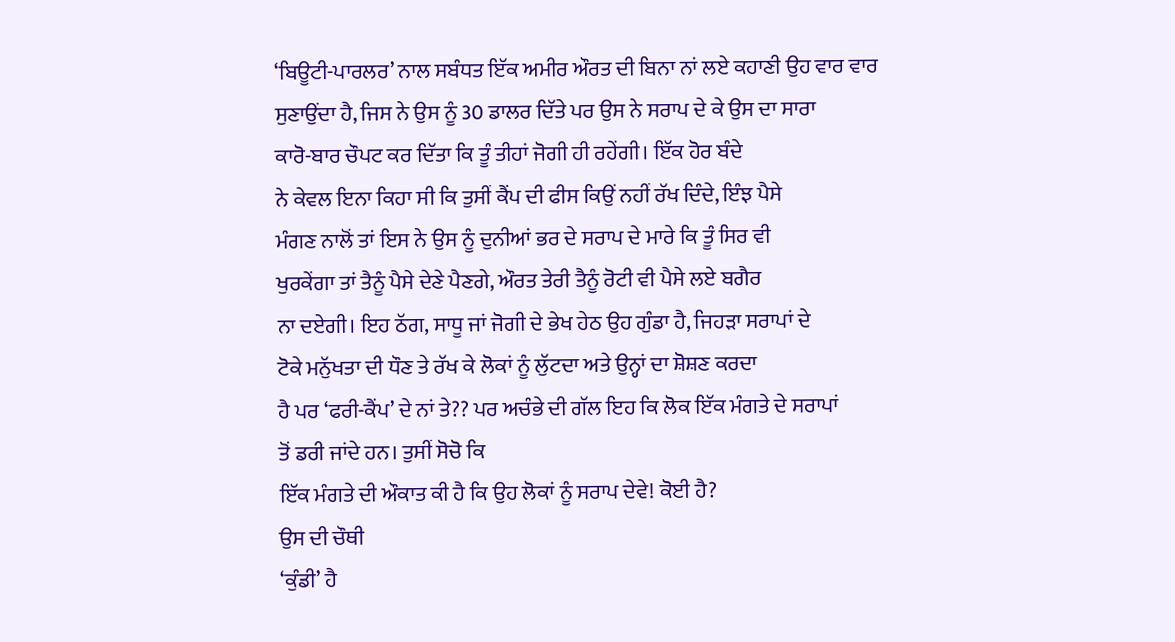‘ਬਿਊਟੀ-ਪਾਰਲਰ’ ਨਾਲ ਸਬੰਧਤ ਇੱਕ ਅਮੀਰ ਔਰਤ ਦੀ ਬਿਨਾ ਨਾਂ ਲਏ ਕਹਾਣੀ ਉਹ ਵਾਰ ਵਾਰ
ਸੁਣਾਉਂਦਾ ਹੈ, ਜਿਸ ਨੇ ਉਸ ਨੂੰ 30 ਡਾਲਰ ਦਿੱਤੇ ਪਰ ਉਸ ਨੇ ਸਰਾਪ ਦੇ ਕੇ ਉਸ ਦਾ ਸਾਰਾ
ਕਾਰੋ-ਬਾਰ ਚੌਪਟ ਕਰ ਦਿੱਤਾ ਕਿ ਤੂੰ ਤੀਹਾਂ ਜੋਗੀ ਹੀ ਰਹੇਂਗੀ। ਇੱਕ ਹੋਰ ਬੰਦੇ
ਨੇ ਕੇਵਲ ਇਨਾ ਕਿਹਾ ਸੀ ਕਿ ਤੁਸੀਂ ਕੈਂਪ ਦੀ ਫੀਸ ਕਿਉਂ ਨਹੀਂ ਰੱਖ ਦਿੰਦੇ, ਇੰਝ ਪੈਸੇ
ਮੰਗਣ ਨਾਲੋਂ ਤਾਂ ਇਸ ਨੇ ਉਸ ਨੂੰ ਦੁਨੀਆਂ ਭਰ ਦੇ ਸਰਾਪ ਦੇ ਮਾਰੇ ਕਿ ਤੂੰ ਸਿਰ ਵੀ
ਖੁਰਕੇਂਗਾ ਤਾਂ ਤੈਨੂੰ ਪੈਸੇ ਦੇਣੇ ਪੈਣਗੇ, ਔਰਤ ਤੇਰੀ ਤੈਨੂੰ ਰੋਟੀ ਵੀ ਪੈਸੇ ਲਏ ਬਗੈਰ
ਨਾ ਦਏਗੀ। ਇਹ ਠੱਗ, ਸਾਧੂ ਜਾਂ ਜੋਗੀ ਦੇ ਭੇਖ ਹੇਠ ਉਹ ਗੁੰਡਾ ਹੈ, ਜਿਹੜਾ ਸਰਾਪਾਂ ਦੇ
ਟੋਕੇ ਮਨੁੱਖਤਾ ਦੀ ਧੌਣ ਤੇ ਰੱਖ ਕੇ ਲੋਕਾਂ ਨੂੰ ਲੁੱਟਦਾ ਅਤੇ ਉਨ੍ਹਾਂ ਦਾ ਸ਼ੋਸ਼ਣ ਕਰਦਾ
ਹੈ ਪਰ ‘ਫਰੀ-ਕੈਂਪ’ ਦੇ ਨਾਂ ਤੇ?? ਪਰ ਅਚੰਭੇ ਦੀ ਗੱਲ ਇਹ ਕਿ ਲੋਕ ਇੱਕ ਮੰਗਤੇ ਦੇ ਸਰਾਪਾਂ
ਤੋਂ ਡਰੀ ਜਾਂਦੇ ਹਨ। ਤੁਸੀਂ ਸੋਚੋ ਕਿ
ਇੱਕ ਮੰਗਤੇ ਦੀ ਔਕਾਤ ਕੀ ਹੈ ਕਿ ਉਹ ਲੋਕਾਂ ਨੂੰ ਸਰਾਪ ਦੇਵੇ! ਕੋਈ ਹੈ?
ਉਸ ਦੀ ਚੌਥੀ
‘ਕੁੰਡੀ’ ਹੈ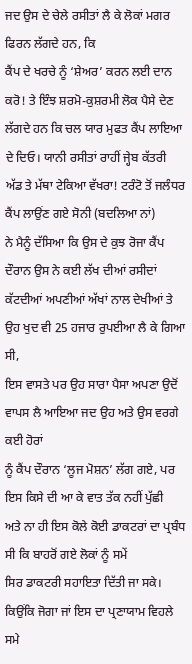ਜਦ ਉਸ ਦੇ ਚੇਲੇ ਰਸੀਤਾਂ ਲੈ ਕੇ ਲੋਕਾਂ ਮਗਰ ਫਿਰਨ ਲੱਗਦੇ ਹਨ, ਕਿ
ਕੈਂਪ ਦੇ ਖਰਚੇ ਨੂੰ ‘ਸ਼ੇਅਰ’ ਕਰਨ ਲਈ ਦਾਨ ਕਰੋ! ਤੇ ਇੰਝ ਸ਼ਰਮੋ-ਕੁਸ਼ਰਮੀ ਲੋਕ ਪੈਸੇ ਦੇਣ
ਲੱਗਦੇ ਹਨ ਕਿ ਚਲ ਯਾਰ ਮੁਫਤ ਕੈਂਪ ਲਾਇਆ ਦੇ ਦਿਓ। ਯਾਨੀ ਰਸੀਤਾਂ ਰਾਹੀਂ ਜ੍ਹੇਬ ਕੱਤਰੀ
ਅੱਡ ਤੇ ਮੱਥਾ ਟੇਕਿਆ ਵੱਖਰਾ! ਟਰੰਟੋ ਤੋਂ ਜਲੰਧਰ ਕੈਂਪ ਲਾਉਂਣ ਗਏ ਸੋਨੀ (ਬਦਲਿਆ ਨਾਂ)
ਨੇ ਮੈਨੂੰ ਦੱਸਿਆ ਕਿ ਉਸ ਦੇ ਕੁਝ ਰੋਜਾ ਕੈਂਪ ਦੌਰਾਨ ਉਸ ਨੇ ਕਈ ਲੱਖ ਦੀਆਂ ਰਸੀਦਾਂ
ਕੱਟਦੀਆਂ ਅਪਣੀਆਂ ਅੱਖਾਂ ਨਾਲ ਦੇਖੀਆਂ ਤੇ ਉਹ ਖੁਦ ਵੀ 25 ਹਜਾਰ ਰੁਪਈਆ ਲੈ ਕੇ ਗਿਆ ਸੀ,
ਇਸ ਵਾਸਤੇ ਪਰ ਉਹ ਸਾਰਾ ਪੈਸਾ ਅਪਣਾ ਉਦੋਂ ਵਾਪਸ ਲੈ ਆਇਆ ਜਦ ਉਹ ਅਤੇ ਉਸ ਵਰਗੇ ਕਈ ਹੋਰਾਂ
ਨੂੰ ਕੈਂਪ ਦੌਰਾਨ ‘ਲੂਜ ਮੋਸ਼ਨ’ ਲੱਗ ਗਏ, ਪਰ ਇਸ ਕਿਸੇ ਦੀ ਆ ਕੇ ਵਾਤ ਤੱਕ ਨਹੀਂ ਪੁੱਛੀ
ਅਤੇ ਨਾ ਹੀ ਇਸ ਕੋਲੇ ਕੋਈ ਡਾਕਟਰਾਂ ਦਾ ਪ੍ਰਬੰਧ ਸੀ ਕਿ ਬਾਹਰੋਂ ਗਏ ਲੋਕਾਂ ਨੂੰ ਸਮੇਂ
ਸਿਰ ਡਾਕਟਰੀ ਸਹਾਇਤਾ ਦਿੱਤੀ ਜਾ ਸਕੇ। ਕਿਉਂਕਿ ਜੋਗਾ ਜਾਂ ਇਸ ਦਾ ਪ੍ਰਣਾਯਾਮ ਵਿਹਲੇ ਸਮੇ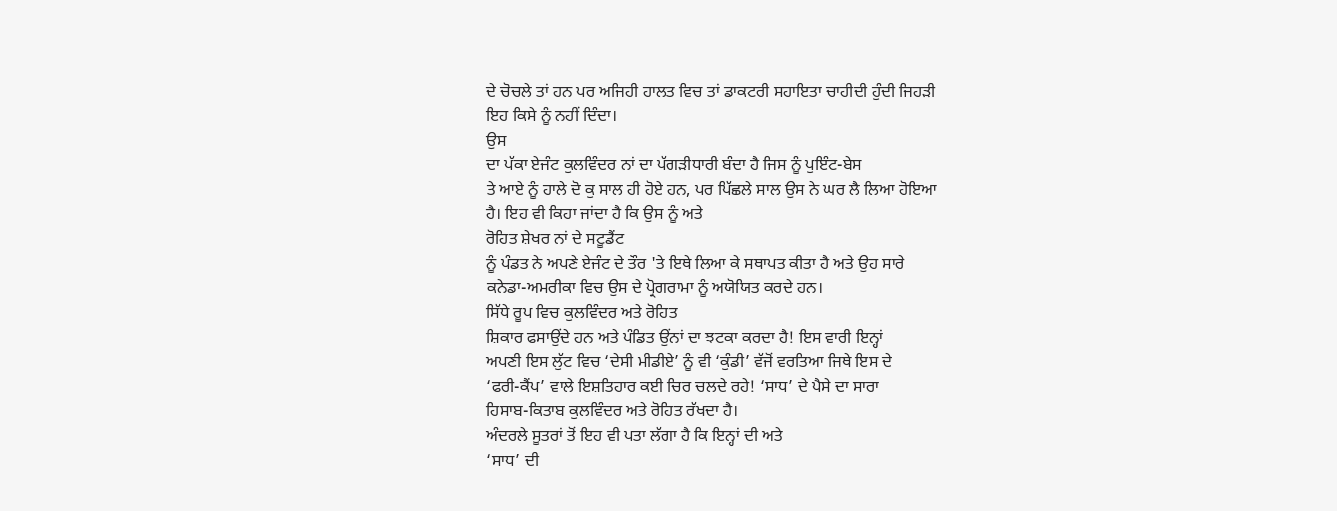ਦੇ ਚੋਚਲੇ ਤਾਂ ਹਨ ਪਰ ਅਜਿਹੀ ਹਾਲਤ ਵਿਚ ਤਾਂ ਡਾਕਟਰੀ ਸਹਾਇਤਾ ਚਾਹੀਦੀ ਹੁੰਦੀ ਜਿਹੜੀ
ਇਹ ਕਿਸੇ ਨੂੰ ਨਹੀਂ ਦਿੰਦਾ।
ਉਸ
ਦਾ ਪੱਕਾ ਏਜੰਟ ਕੁਲਵਿੰਦਰ ਨਾਂ ਦਾ ਪੱਗੜੀਧਾਰੀ ਬੰਦਾ ਹੈ ਜਿਸ ਨੂੰ ਪੁਇੰਟ-ਬੇਸ
ਤੇ ਆਏ ਨੂੰ ਹਾਲੇ ਦੋ ਕੁ ਸਾਲ ਹੀ ਹੋਏ ਹਨ, ਪਰ ਪਿੱਛਲੇ ਸਾਲ ਉਸ ਨੇ ਘਰ ਲੈ ਲਿਆ ਹੋਇਆ
ਹੈ। ਇਹ ਵੀ ਕਿਹਾ ਜਾਂਦਾ ਹੈ ਕਿ ਉਸ ਨੂੰ ਅਤੇ
ਰੋਹਿਤ ਸ਼ੇਖਰ ਨਾਂ ਦੇ ਸਟੂਡੈਂਟ
ਨੂੰ ਪੰਡਤ ਨੇ ਅਪਣੇ ਏਜੰਟ ਦੇ ਤੌਰ 'ਤੇ ਇਥੇ ਲਿਆ ਕੇ ਸਥਾਪਤ ਕੀਤਾ ਹੈ ਅਤੇ ਉਹ ਸਾਰੇ
ਕਨੇਡਾ-ਅਮਰੀਕਾ ਵਿਚ ਉਸ ਦੇ ਪ੍ਰੋਗਰਾਮਾ ਨੂੰ ਅਯੋਯਿਤ ਕਰਦੇ ਹਨ।
ਸਿੱਧੇ ਰੂਪ ਵਿਚ ਕੁਲਵਿੰਦਰ ਅਤੇ ਰੋਹਿਤ
ਸ਼ਿਕਾਰ ਫਸਾਉਂਦੇ ਹਨ ਅਤੇ ਪੰਡਿਤ ਉਂਨਾਂ ਦਾ ਝਟਕਾ ਕਰਦਾ ਹੈ! ਇਸ ਵਾਰੀ ਇਨ੍ਹਾਂ
ਅਪਣੀ ਇਸ ਲੁੱਟ ਵਿਚ ‘ਦੇਸੀ ਮੀਡੀਏ’ ਨੂੰ ਵੀ ‘ਕੁੰਡੀ’ ਵੱਜੋਂ ਵਰਤਿਆ ਜਿਥੇ ਇਸ ਦੇ
‘ਫਰੀ-ਕੈਂਪ’ ਵਾਲੇ ਇਸ਼ਤਿਹਾਰ ਕਈ ਚਿਰ ਚਲਦੇ ਰਹੇ! ‘ਸਾਧ’ ਦੇ ਪੈਸੇ ਦਾ ਸਾਰਾ
ਹਿਸਾਬ-ਕਿਤਾਬ ਕੁਲਵਿੰਦਰ ਅਤੇ ਰੋਹਿਤ ਰੱਖਦਾ ਹੈ।
ਅੰਦਰਲੇ ਸੂਤਰਾਂ ਤੋਂ ਇਹ ਵੀ ਪਤਾ ਲੱਗਾ ਹੈ ਕਿ ਇਨ੍ਹਾਂ ਦੀ ਅਤੇ
‘ਸਾਧ’ ਦੀ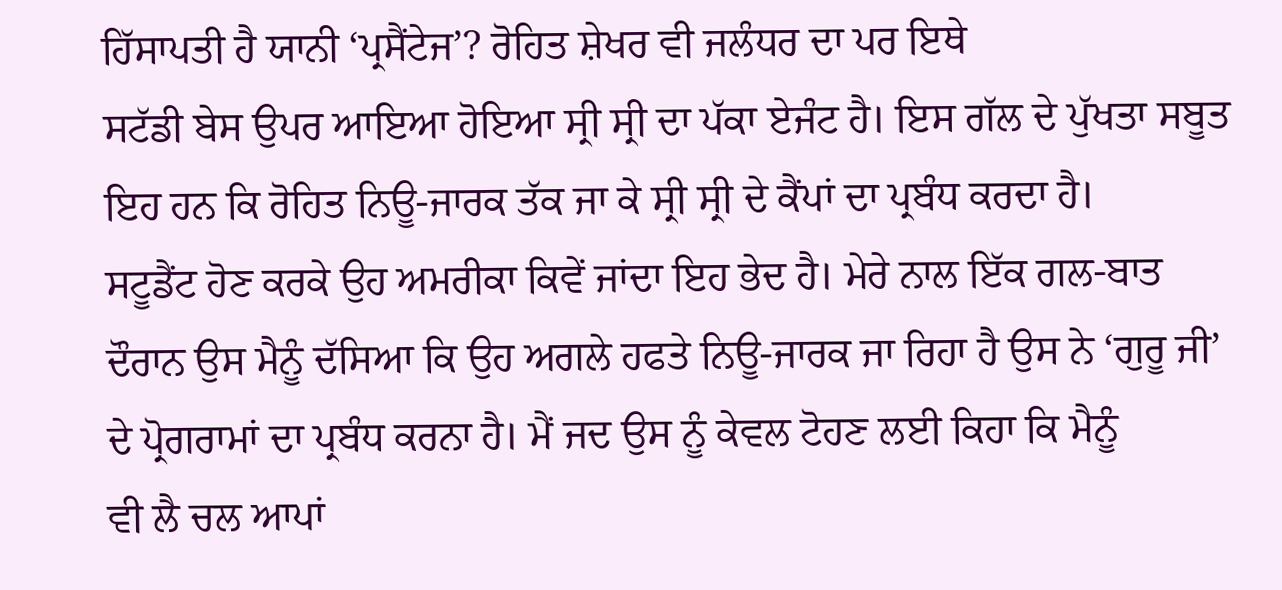ਹਿੱਸਾਪਤੀ ਹੈ ਯਾਨੀ ‘ਪ੍ਰਸੈਂਟੇਜ’? ਰੋਹਿਤ ਸ਼ੇਖਰ ਵੀ ਜਲੰਧਰ ਦਾ ਪਰ ਇਥੇ
ਸਟੱਡੀ ਬੇਸ ਉਪਰ ਆਇਆ ਹੋਇਆ ਸ੍ਰੀ ਸ੍ਰੀ ਦਾ ਪੱਕਾ ਏਜੰਟ ਹੈ। ਇਸ ਗੱਲ ਦੇ ਪੁੱਖਤਾ ਸਬੂਤ
ਇਹ ਹਨ ਕਿ ਰੋਹਿਤ ਨਿਊ-ਜਾਰਕ ਤੱਕ ਜਾ ਕੇ ਸ੍ਰੀ ਸ੍ਰੀ ਦੇ ਕੈਂਪਾਂ ਦਾ ਪ੍ਰਬੰਧ ਕਰਦਾ ਹੈ।
ਸਟੂਡੈਂਟ ਹੋਣ ਕਰਕੇ ਉਹ ਅਮਰੀਕਾ ਕਿਵੇਂ ਜਾਂਦਾ ਇਹ ਭੇਦ ਹੈ। ਮੇਰੇ ਨਾਲ ਇੱਕ ਗਲ-ਬਾਤ
ਦੌਰਾਨ ਉਸ ਮੈਨੂੰ ਦੱਸਿਆ ਕਿ ਉਹ ਅਗਲੇ ਹਫਤੇ ਨਿਊ-ਜਾਰਕ ਜਾ ਰਿਹਾ ਹੈ ਉਸ ਨੇ ‘ਗੁਰੂ ਜੀ’
ਦੇ ਪ੍ਰੋਗਰਾਮਾਂ ਦਾ ਪ੍ਰਬੰਧ ਕਰਨਾ ਹੈ। ਮੈਂ ਜਦ ਉਸ ਨੂੰ ਕੇਵਲ ਟੋਹਣ ਲਈ ਕਿਹਾ ਕਿ ਮੈਨੂੰ
ਵੀ ਲੈ ਚਲ ਆਪਾਂ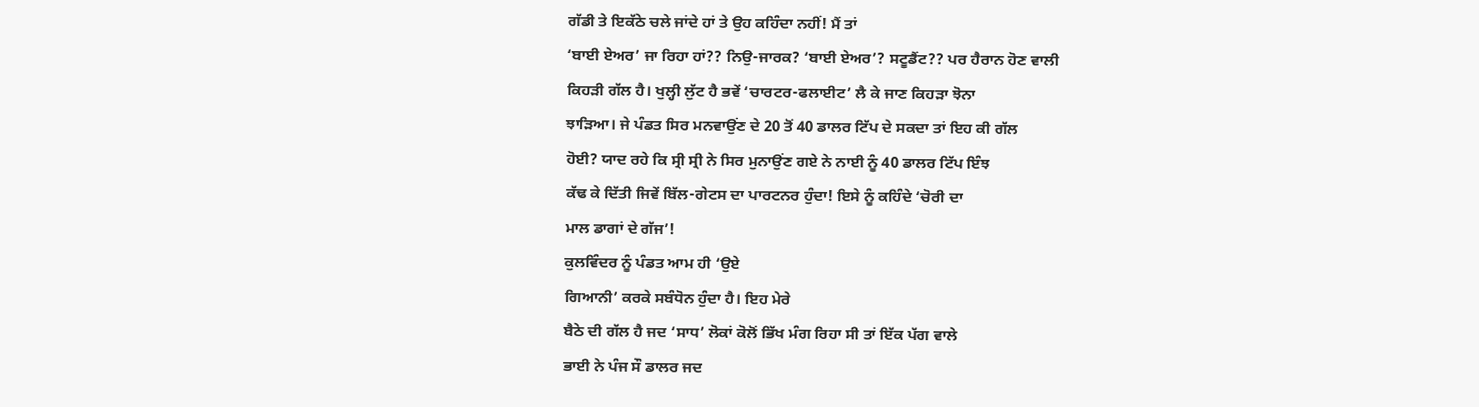ਗੱਡੀ ਤੇ ਇਕੱਠੇ ਚਲੇ ਜਾਂਦੇ ਹਾਂ ਤੇ ਉਹ ਕਹਿੰਦਾ ਨਹੀਂ! ਮੈਂ ਤਾਂ
‘ਬਾਈ ਏਅਰ’ ਜਾ ਰਿਹਾ ਹਾਂ?? ਨਿਉ-ਜਾਰਕ? ‘ਬਾਈ ਏਅਰ’? ਸਟੂਡੈਂਟ?? ਪਰ ਹੈਰਾਨ ਹੋਣ ਵਾਲੀ
ਕਿਹੜੀ ਗੱਲ ਹੈ। ਖੁਲ੍ਹੀ ਲੁੱਟ ਹੈ ਭਵੇਂ ‘ਚਾਰਟਰ-ਫਲਾਈਟ’ ਲੈ ਕੇ ਜਾਣ ਕਿਹੜਾ ਝੋਨਾ
ਝਾੜਿਆ। ਜੇ ਪੰਡਤ ਸਿਰ ਮਨਵਾਉਂਣ ਦੇ 20 ਤੋਂ 40 ਡਾਲਰ ਟਿੱਪ ਦੇ ਸਕਦਾ ਤਾਂ ਇਹ ਕੀ ਗੱਲ
ਹੋਈ? ਯਾਦ ਰਹੇ ਕਿ ਸ੍ਰੀ ਸ੍ਰੀ ਨੇ ਸਿਰ ਮੁਨਾਉਂਣ ਗਏ ਨੇ ਨਾਈ ਨੂੰ 40 ਡਾਲਰ ਟਿੱਪ ਇੰਝ
ਕੱਢ ਕੇ ਦਿੱਤੀ ਜਿਵੇਂ ਬਿੱਲ-ਗੇਟਸ ਦਾ ਪਾਰਟਨਰ ਹੁੰਦਾ! ਇਸੇ ਨੂੰ ਕਹਿੰਦੇ ‘ਚੋਰੀ ਦਾ
ਮਾਲ ਡਾਗਾਂ ਦੇ ਗੱਜ’!
ਕੁਲਵਿੰਦਰ ਨੂੰ ਪੰਡਤ ਆਮ ਹੀ ‘ਉਏ
ਗਿਆਨੀ’ ਕਰਕੇ ਸਬੰਧੋਨ ਹੁੰਦਾ ਹੈ। ਇਹ ਮੇਰੇ
ਬੈਠੇ ਦੀ ਗੱਲ ਹੈ ਜਦ ‘ਸਾਧ’ ਲੋਕਾਂ ਕੋਲੋਂ ਭਿੱਖ ਮੰਗ ਰਿਹਾ ਸੀ ਤਾਂ ਇੱਕ ਪੱਗ ਵਾਲੇ
ਭਾਈ ਨੇ ਪੰਜ ਸੌ ਡਾਲਰ ਜਦ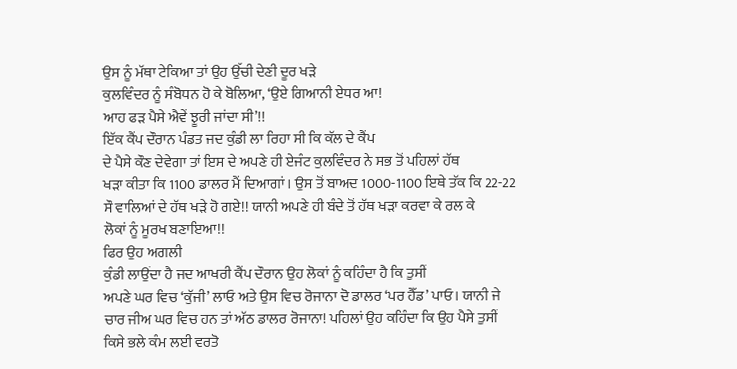ਉਸ ਨੂੰ ਮੱਥਾ ਟੇਕਿਆ ਤਾਂ ਉਹ ਉੱਚੀ ਦੇਣੀ ਦੂਰ ਖੜੇ
ਕੁਲਵਿੰਦਰ ਨੂੰ ਸੰਬੋਧਨ ਹੋ ਕੇ ਬੋਲਿਆ, ‘ਉਏ ਗਿਆਨੀ ਏਧਰ ਆ!
ਆਹ ਫੜ ਪੈਸੇ ਐਵੇਂ ਝੂਰੀ ਜਾਂਦਾ ਸੀ’!!
ਇੱਕ ਕੈਂਪ ਦੌਰਾਨ ਪੰਡਤ ਜਦ ਕੁੰਡੀ ਲਾ ਰਿਹਾ ਸੀ ਕਿ ਕੱਲ ਦੇ ਕੈਂਪ
ਦੇ ਪੈਸੇ ਕੌਣ ਦੇਵੇਗਾ ਤਾਂ ਇਸ ਦੇ ਅਪਣੇ ਹੀ ਏਜੰਟ ਕੁਲਵਿੰਦਰ ਨੇ ਸਭ ਤੋਂ ਪਹਿਲਾਂ ਹੱਥ
ਖੜਾ ਕੀਤਾ ਕਿ 1100 ਡਾਲਰ ਮੈਂ ਦਿਆਗਾਂ। ਉਸ ਤੋਂ ਬਾਅਦ 1000-1100 ਇਥੇ ਤੱਕ ਕਿ 22-22
ਸੌ ਵਾਲਿਆਂ ਦੇ ਹੱਥ ਖੜੇ ਹੋ ਗਏ!! ਯਾਨੀ ਅਪਣੇ ਹੀ ਬੰਦੇ ਤੋਂ ਹੱਥ ਖੜਾ ਕਰਵਾ ਕੇ ਰਲ ਕੇ
ਲੋਕਾਂ ਨੂੰ ਮੂਰਖ ਬਣਾਇਆ!!
ਫਿਰ ਉਹ ਅਗਲੀ
ਕੁੰਡੀ ਲਾਉਂਦਾ ਹੈ ਜਦ ਆਖਰੀ ਕੈਂਪ ਦੌਰਾਨ ਉਹ ਲੋਕਾਂ ਨੂੰ ਕਹਿੰਦਾ ਹੈ ਕਿ ਤੁਸੀਂ
ਅਪਣੇ ਘਰ ਵਿਚ ‘ਕੁੱਜੀ’ ਲਾਓ ਅਤੇ ਉਸ ਵਿਚ ਰੋਜਾਨਾ ਦੋ ਡਾਲਰ ‘ਪਰ ਹੈੱਡ’ ਪਾਓ। ਯਾਨੀ ਜੇ
ਚਾਰ ਜੀਅ ਘਰ ਵਿਚ ਹਨ ਤਾਂ ਅੱਠ ਡਾਲਰ ਰੋਜਾਨਾ! ਪਹਿਲਾਂ ਉਹ ਕਹਿੰਦਾ ਕਿ ਉਹ ਪੈਸੇ ਤੁਸੀਂ
ਕਿਸੇ ਭਲੇ ਕੰਮ ਲਈ ਵਰਤੋ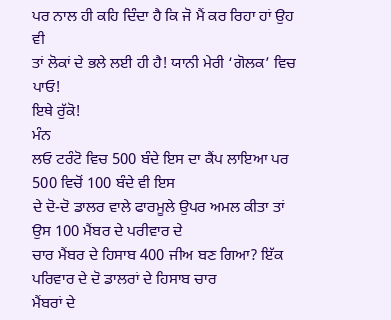ਪਰ ਨਾਲ ਹੀ ਕਹਿ ਦਿੰਦਾ ਹੈ ਕਿ ਜੋ ਮੈਂ ਕਰ ਰਿਹਾ ਹਾਂ ਉਹ ਵੀ
ਤਾਂ ਲੋਕਾਂ ਦੇ ਭਲੇ ਲਈ ਹੀ ਹੈ! ਯਾਨੀ ਮੇਰੀ ‘ਗੋਲਕ’ ਵਿਚ ਪਾਓ!
ਇਥੇ ਰੁੱਕੋ!
ਮੰਨ
ਲਓ ਟਰੰਟੋ ਵਿਚ 500 ਬੰਦੇ ਇਸ ਦਾ ਕੈਂਪ ਲਾਇਆ ਪਰ 500 ਵਿਚੋਂ 100 ਬੰਦੇ ਵੀ ਇਸ
ਦੇ ਦੋ-ਦੋ ਡਾਲਰ ਵਾਲੇ ਫਾਰਮੂਲੇ ਉਪਰ ਅਮਲ ਕੀਤਾ ਤਾਂ ਉਸ 100 ਮੈਂਬਰ ਦੇ ਪਰੀਵਾਰ ਦੇ
ਚਾਰ ਮੈਂਬਰ ਦੇ ਹਿਸਾਬ 400 ਜੀਅ ਬਣ ਗਿਆ? ਇੱਕ ਪਰਿਵਾਰ ਦੇ ਦੋ ਡਾਲਰਾਂ ਦੇ ਹਿਸਾਬ ਚਾਰ
ਮੈਂਬਰਾਂ ਦੇ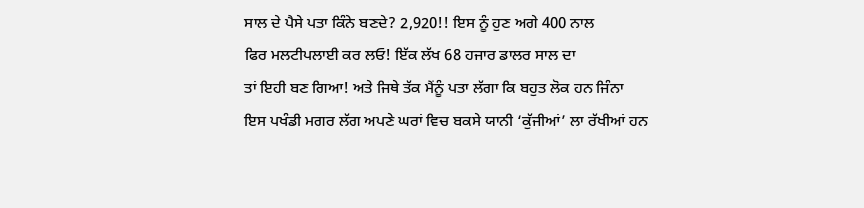ਸਾਲ ਦੇ ਪੈਸੇ ਪਤਾ ਕਿੰਨੇ ਬਣਦੇ? 2,920!! ਇਸ ਨੂੰ ਹੁਣ ਅਗੇ 400 ਨਾਲ
ਫਿਰ ਮਲਟੀਪਲਾਈ ਕਰ ਲਓ! ਇੱਕ ਲੱਖ 68 ਹਜਾਰ ਡਾਲਰ ਸਾਲ ਦਾ
ਤਾਂ ਇਹੀ ਬਣ ਗਿਆ! ਅਤੇ ਜਿਥੇ ਤੱਕ ਮੈਂਨੂੰ ਪਤਾ ਲੱਗਾ ਕਿ ਬਹੁਤ ਲੋਕ ਹਨ ਜਿੰਨਾ
ਇਸ ਪਖੰਡੀ ਮਗਰ ਲੱਗ ਅਪਣੇ ਘਰਾਂ ਵਿਚ ਬਕਸੇ ਯਾਨੀ ‘ਕੁੱਜੀਆਂ’ ਲਾ ਰੱਖੀਆਂ ਹਨ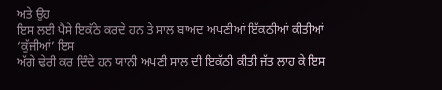ਅਤੇ ਉਹ
ਇਸ ਲਈ ਪੈਸੇ ਇਕੱਠੇ ਕਰਦੇ ਹਨ ਤੇ ਸਾਲ ਬਾਅਦ ਅਪਣੀਆਂ ਇੱਕਠੀਆਂ ਕੀਤੀਆਂ ‘ਕੁੱਜੀਆਂ’ ਇਸ
ਅੱਗੇ ਢੇਰੀ ਕਰ ਦਿੰਦੇ ਹਨ ਯਾਨੀ ਅਪਣੀ ਸਾਲ ਦੀ ਇਕੱਠੀ ਕੀਤੀ ਜੱਤ ਲਾਹ ਕੇ ਇਸ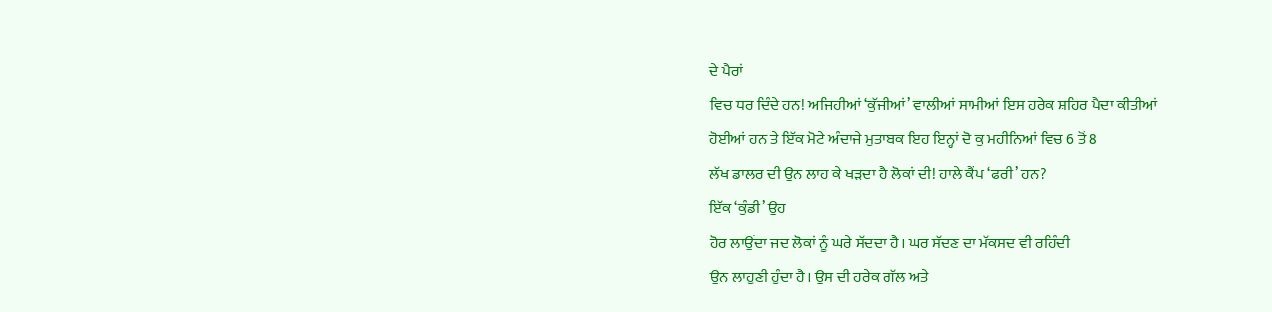ਦੇ ਪੈਰਾਂ
ਵਿਚ ਧਰ ਦਿੰਦੇ ਹਨ! ਅਜਿਹੀਆਂ ‘ਕੁੱਜੀਆਂ’ ਵਾਲੀਆਂ ਸਾਮੀਆਂ ਇਸ ਹਰੇਕ ਸ਼ਹਿਰ ਪੈਦਾ ਕੀਤੀਆਂ
ਹੋਈਆਂ ਹਨ ਤੇ ਇੱਕ ਮੋਟੇ ਅੰਦਾਜੇ ਮੁਤਾਬਕ ਇਹ ਇਨ੍ਹਾਂ ਦੋ ਕੁ ਮਹੀਨਿਆਂ ਵਿਚ 6 ਤੋਂ 8
ਲੱਖ ਡਾਲਰ ਦੀ ਉਨ ਲਾਹ ਕੇ ਖੜਦਾ ਹੈ ਲੋਕਾਂ ਦੀ! ਹਾਲੇ ਕੈਂਪ ‘ਫਰੀ’ ਹਨ?
ਇੱਕ ‘ਕੁੰਡੀ’ ਉਹ
ਹੋਰ ਲਾਉਂਦਾ ਜਦ ਲੋਕਾਂ ਨੂੰ ਘਰੇ ਸੱਦਦਾ ਹੈ। ਘਰ ਸੱਦਣ ਦਾ ਮੱਕਸਦ ਵੀ ਰਹਿੰਦੀ
ਉਨ ਲਾਹੁਣੀ ਹੁੰਦਾ ਹੈ। ਉਸ ਦੀ ਹਰੇਕ ਗੱਲ ਅਤੇ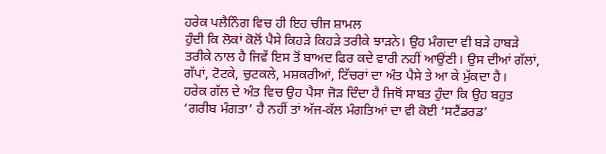ਹਰੇਕ ਪਲੈਨਿੰਗ ਵਿਚ ਹੀ ਇਹ ਚੀਜ ਸ਼ਾਮਲ
ਹੁੰਦੀ ਕਿ ਲੋਕਾਂ ਕੋਲੋਂ ਪੈਸੇ ਕਿਹੜੇ ਕਿਹੜੇ ਤਰੀਕੇ ਝਾੜਨੇ। ਉਹ ਮੰਗਦਾ ਵੀ ਬੜੇ ਹਾਬੜੇ
ਤਰੀਕੇ ਨਾਲ ਹੈ ਜਿਵੇਂ ਇਸ ਤੋਂ ਬਾਅਦ ਫਿਰ ਕਦੇ ਵਾਰੀ ਨਹੀਂ ਆਉਂਣੀ। ਉਸ ਦੀਆਂ ਗੱਲਾਂ,
ਗੱਪਾਂ, ਟੋਟਕੇ, ਚੁਟਕਲੇ, ਮਸ਼ਕਰੀਆਂ, ਟਿੱਚਰਾਂ ਦਾ ਅੰਤ ਪੈਸੇ ਤੇ ਆ ਕੇ ਮੁੱਕਦਾ ਹੈ।
ਹਰੇਕ ਗੱਲ ਦੇ ਅੰਤ ਵਿਚ ਉਹ ਪੈਸਾ ਜੋੜ ਦਿੰਦਾ ਹੈ ਜਿਥੋਂ ਸਾਬਤ ਹੁੰਦਾ ਕਿ ਉਹ ਬਹੁਤ
‘ਗਰੀਬ ਮੰਗਤਾ’ ਹੈ ਨਹੀਂ ਤਾਂ ਅੱਜ-ਕੱਲ ਮੰਗਤਿਆਂ ਦਾ ਵੀ ਕੋਈ ‘ਸਟੈਂਡਰਡ’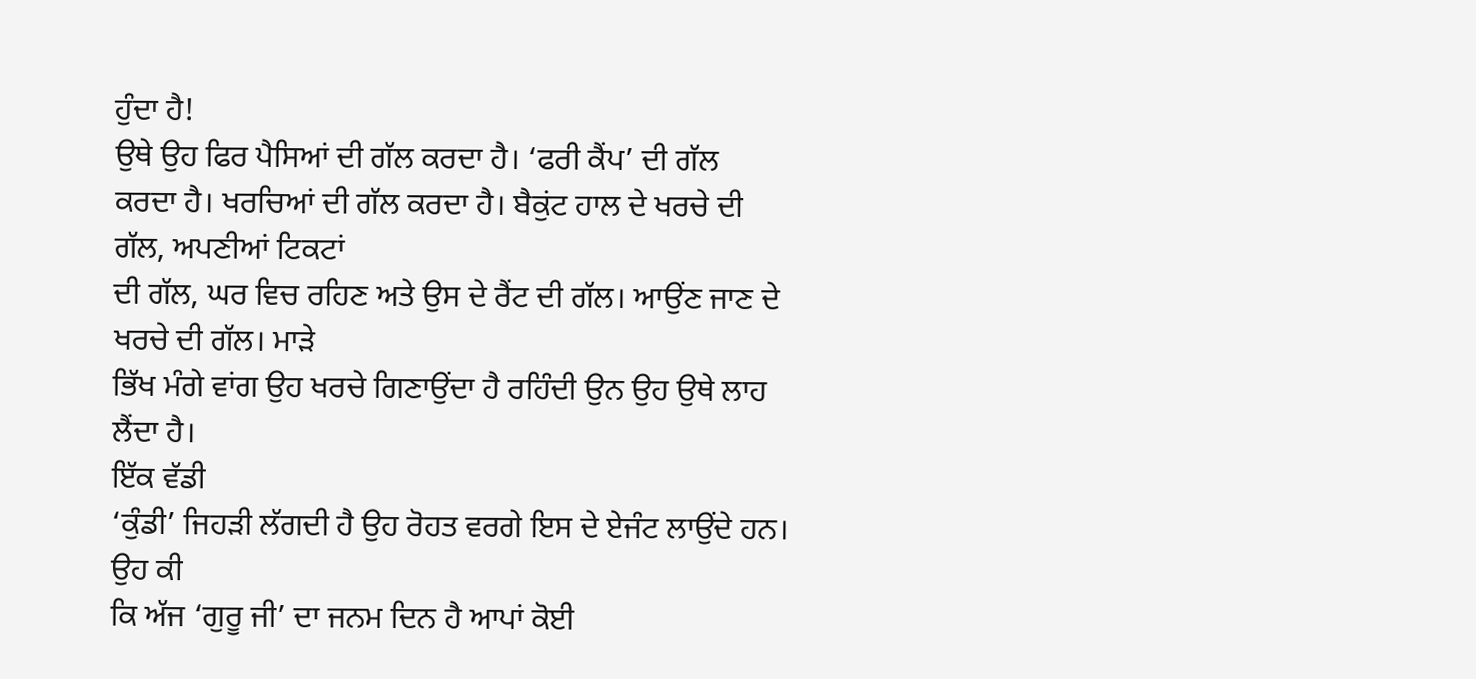ਹੁੰਦਾ ਹੈ!
ਉਥੇ ਉਹ ਫਿਰ ਪੈਸਿਆਂ ਦੀ ਗੱਲ ਕਰਦਾ ਹੈ। ‘ਫਰੀ ਕੈਂਪ’ ਦੀ ਗੱਲ
ਕਰਦਾ ਹੈ। ਖਰਚਿਆਂ ਦੀ ਗੱਲ ਕਰਦਾ ਹੈ। ਬੈਕੁਂਟ ਹਾਲ ਦੇ ਖਰਚੇ ਦੀ ਗੱਲ, ਅਪਣੀਆਂ ਟਿਕਟਾਂ
ਦੀ ਗੱਲ, ਘਰ ਵਿਚ ਰਹਿਣ ਅਤੇ ਉਸ ਦੇ ਰੈਂਟ ਦੀ ਗੱਲ। ਆਉਂਣ ਜਾਣ ਦੇ ਖਰਚੇ ਦੀ ਗੱਲ। ਮਾੜੇ
ਭਿੱਖ ਮੰਗੇ ਵਾਂਗ ਉਹ ਖਰਚੇ ਗਿਣਾਉਂਦਾ ਹੈ ਰਹਿੰਦੀ ਉਨ ਉਹ ਉਥੇ ਲਾਹ ਲੈਂਦਾ ਹੈ।
ਇੱਕ ਵੱਡੀ
‘ਕੁੰਡੀ’ ਜਿਹੜੀ ਲੱਗਦੀ ਹੈ ਉਹ ਰੋਹਤ ਵਰਗੇ ਇਸ ਦੇ ਏਜੰਟ ਲਾਉਂਦੇ ਹਨ। ਉਹ ਕੀ
ਕਿ ਅੱਜ ‘ਗੁਰੂ ਜੀ’ ਦਾ ਜਨਮ ਦਿਨ ਹੈ ਆਪਾਂ ਕੋਈ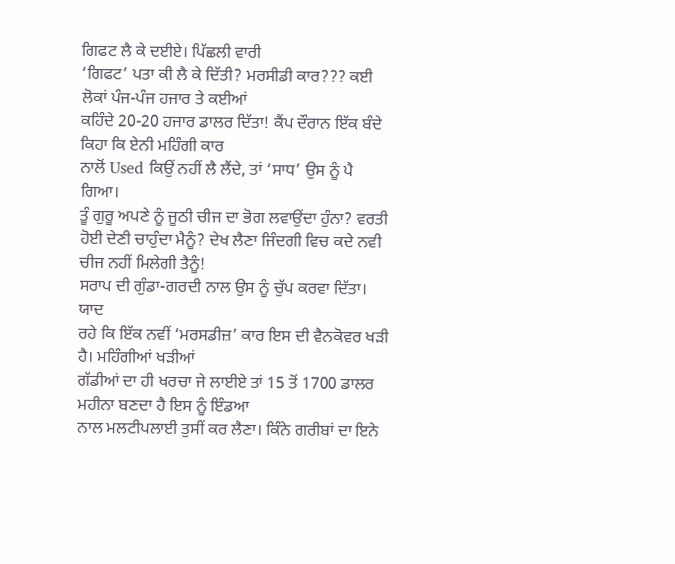ਗਿਫਟ ਲੈ ਕੇ ਦਈਏ। ਪਿੱਛਲੀ ਵਾਰੀ
‘ਗਿਫਟ’ ਪਤਾ ਕੀ ਲੈ ਕੇ ਦਿੱਤੀ? ਮਰਸੀਡੀ ਕਾਰ??? ਕਈ ਲੋਕਾਂ ਪੰਜ-ਪੰਜ ਹਜਾਰ ਤੇ ਕਈਆਂ
ਕਹਿੰਦੇ 20-20 ਹਜਾਰ ਡਾਲਰ ਦਿੱਤਾ! ਕੈਂਪ ਦੌਰਾਨ ਇੱਕ ਬੰਦੇ ਕਿਹਾ ਕਿ ਏਨੀ ਮਹਿੰਗੀ ਕਾਰ
ਨਾਲੋਂ Used ਕਿਉਂ ਨਹੀਂ ਲੈ ਲੈਂਦੇ, ਤਾਂ ‘ਸਾਧ’ ਉਸ ਨੂੰ ਪੈ ਗਿਆ।
ਤੂੰ ਗੁਰੂ ਅਪਣੇ ਨੂੰ ਜੂਠੀ ਚੀਜ ਦਾ ਭੋਗ ਲਵਾਉਂਦਾ ਹੁੰਨਾ? ਵਰਤੀ
ਹੋਈ ਦੇਣੀ ਚਾਹੁੰਦਾ ਮੈਨੂੰ? ਦੇਖ ਲੈਣਾ ਜਿੰਦਗੀ ਵਿਚ ਕਦੇ ਨਵੀ ਚੀਜ ਨਹੀਂ ਮਿਲੇਗੀ ਤੈਨੂੰ!
ਸਰਾਪ ਦੀ ਗੁੰਡਾ-ਗਰਦੀ ਨਾਲ ਉਸ ਨੂੰ ਚੁੱਪ ਕਰਵਾ ਦਿੱਤਾ।
ਯਾਦ
ਰਹੇ ਕਿ ਇੱਕ ਨਵੀਂ ‘ਮਰਸਡੀਜ਼’ ਕਾਰ ਇਸ ਦੀ ਵੈਨਕੋਵਰ ਖੜੀ ਹੈ। ਮਹਿੰਗੀਆਂ ਖੜੀਆਂ
ਗੱਡੀਆਂ ਦਾ ਹੀ ਖਰਚਾ ਜੇ ਲਾਈਏ ਤਾਂ 15 ਤੋਂ 1700 ਡਾਲਰ ਮਹੀਨਾ ਬਣਦਾ ਹੈ ਇਸ ਨੂੰ ਇੰਡਆ
ਨਾਲ ਮਲਟੀਪਲਾਈ ਤੁਸੀਂ ਕਰ ਲੈਣਾ। ਕਿੰਨੇ ਗਰੀਬਾਂ ਦਾ ਇਨੇ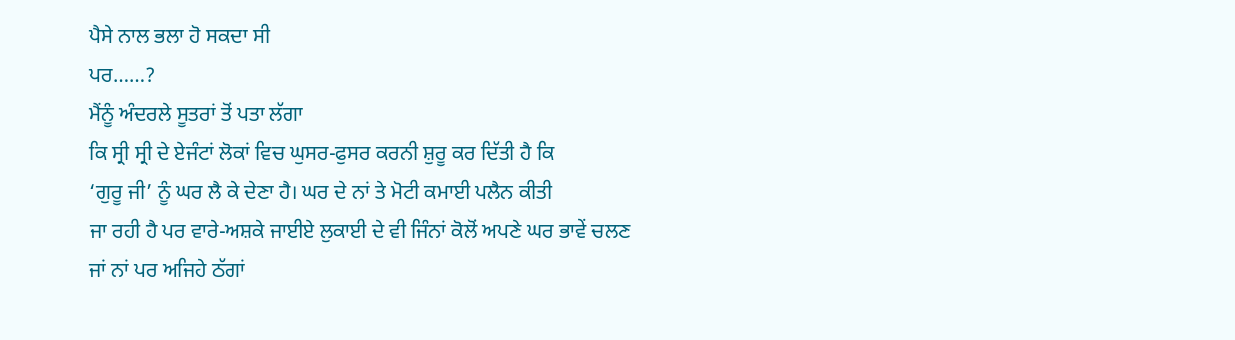ਪੈਸੇ ਨਾਲ ਭਲਾ ਹੋ ਸਕਦਾ ਸੀ
ਪਰ……?
ਮੈਂਨੂੰ ਅੰਦਰਲੇ ਸੂਤਰਾਂ ਤੋਂ ਪਤਾ ਲੱਗਾ
ਕਿ ਸ੍ਰੀ ਸ੍ਰੀ ਦੇ ਏਜੰਟਾਂ ਲੋਕਾਂ ਵਿਚ ਘੁਸਰ-ਫੁਸਰ ਕਰਨੀ ਸ਼ੁਰੂ ਕਰ ਦਿੱਤੀ ਹੈ ਕਿ
‘ਗੁਰੂ ਜੀ’ ਨੂੰ ਘਰ ਲੈ ਕੇ ਦੇਣਾ ਹੈ। ਘਰ ਦੇ ਨਾਂ ਤੇ ਮੋਟੀ ਕਮਾਈ ਪਲੈਨ ਕੀਤੀ
ਜਾ ਰਹੀ ਹੈ ਪਰ ਵਾਰੇ-ਅਸ਼ਕੇ ਜਾਈਏ ਲੁਕਾਈ ਦੇ ਵੀ ਜਿੰਨਾਂ ਕੋਲੋਂ ਅਪਣੇ ਘਰ ਭਾਵੇਂ ਚਲਣ
ਜਾਂ ਨਾਂ ਪਰ ਅਜਿਹੇ ਠੱਗਾਂ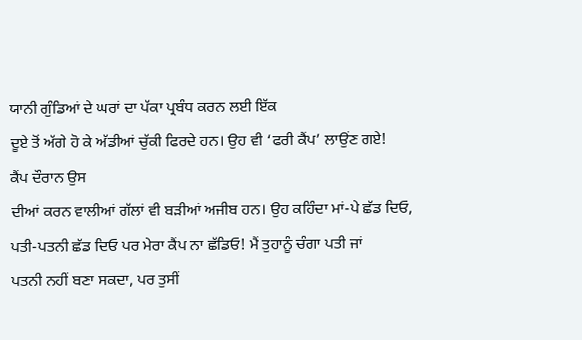ਯਾਨੀ ਗੁੰਡਿਆਂ ਦੇ ਘਰਾਂ ਦਾ ਪੱਕਾ ਪ੍ਰਬੰਧ ਕਰਨ ਲਈ ਇੱਕ
ਦੂਏ ਤੋਂ ਅੱਗੇ ਹੋ ਕੇ ਅੱਡੀਆਂ ਚੁੱਕੀ ਫਿਰਦੇ ਹਨ। ਉਹ ਵੀ ‘ਫਰੀ ਕੈਂਪ’ ਲਾਉਂਣ ਗਏ!
ਕੈਂਪ ਦੌਰਾਨ ਉਸ
ਦੀਆਂ ਕਰਨ ਵਾਲੀਆਂ ਗੱਲਾਂ ਵੀ ਬੜੀਆਂ ਅਜੀਬ ਹਨ। ਉਹ ਕਹਿੰਦਾ ਮਾਂ-ਪੇ ਛੱਡ ਦਿਓ,
ਪਤੀ-ਪਤਨੀ ਛੱਡ ਦਿਓ ਪਰ ਮੇਰਾ ਕੈਂਪ ਨਾ ਛੱਡਿਓ! ਮੈਂ ਤੁਹਾਨੂੰ ਚੰਗਾ ਪਤੀ ਜਾਂ
ਪਤਨੀ ਨਹੀਂ ਬਣਾ ਸਕਦਾ, ਪਰ ਤੁਸੀਂ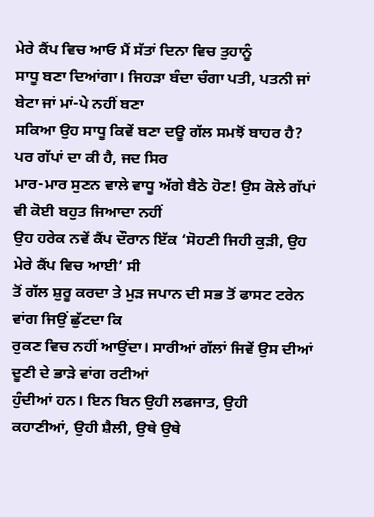ਮੇਰੇ ਕੈਂਪ ਵਿਚ ਆਓ ਮੈਂ ਸੱਤਾਂ ਦਿਨਾ ਵਿਚ ਤੁਹਾਨੂੰ
ਸਾਧੂ ਬਣਾ ਦਿਆਂਗਾ। ਜਿਹੜਾ ਬੰਦਾ ਚੰਗਾ ਪਤੀ, ਪਤਨੀ ਜਾਂ ਬੇਟਾ ਜਾਂ ਮਾਂ-ਪੇ ਨਹੀਂ ਬਣਾ
ਸਕਿਆ ਉਹ ਸਾਧੂ ਕਿਵੇਂ ਬਣਾ ਦਊ ਗੱਲ ਸਮਝੋਂ ਬਾਹਰ ਹੈ? ਪਰ ਗੱਪਾਂ ਦਾ ਕੀ ਹੈ, ਜਦ ਸਿਰ
ਮਾਰ-ਮਾਰ ਸੁਣਨ ਵਾਲੇ ਵਾਧੂ ਅੱਗੇ ਬੈਠੇ ਹੋਣ! ਉਸ ਕੋਲੇ ਗੱਪਾਂ ਵੀ ਕੋਈ ਬਹੁਤ ਜਿਆਦਾ ਨਹੀਂ
ਉਹ ਹਰੇਕ ਨਵੇਂ ਕੈਂਪ ਦੌਰਾਨ ਇੱਕ ‘ਸੋਹਣੀ ਜਿਹੀ ਕੁੜੀ, ਉਹ ਮੇਰੇ ਕੈਂਪ ਵਿਚ ਆਈ’ ਸੀ
ਤੋਂ ਗੱਲ ਸ਼ੁਰੂ ਕਰਦਾ ਤੇ ਮੁੜ ਜਪਾਨ ਦੀ ਸਭ ਤੋਂ ਫਾਸਟ ਟਰੇਨ ਵਾਂਗ ਜਿਉਂ ਛੁੱਟਦਾ ਕਿ
ਰੁਕਣ ਵਿਚ ਨਹੀਂ ਆਉਂਦਾ। ਸਾਰੀਆਂ ਗੱਲਾਂ ਜਿਵੇਂ ਉਸ ਦੀਆਂ ਦੂਣੀ ਦੇ ਭਾੜੇ ਵਾਂਗ ਰਟੀਆਂ
ਹੁੰਦੀਆਂ ਹਨ। ਇਨ ਬਿਨ ਉਹੀ ਲਫਜਾਤ, ਉਹੀ
ਕਹਾਣੀਆਂ, ਉਹੀ ਸ਼ੈਲੀ, ਉਥੇ ਉਥੇ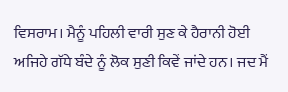ਵਿਸਰਾਮ। ਮੈਨੂੰ ਪਹਿਲੀ ਵਾਰੀ ਸੁਣ ਕੇ ਹੈਰਾਨੀ ਹੋਈ
ਅਜਿਹੇ ਗੱਧੇ ਬੰਦੇ ਨੂੰ ਲੋਕ ਸੁਣੀ ਕਿਵੇਂ ਜਾਂਦੇ ਹਨ। ਜਦ ਮੈਂ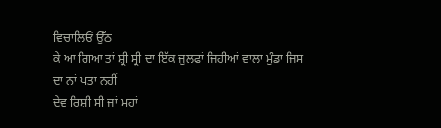ਵਿਚਾਲਿਓਂ ਉੱਠ
ਕੇ ਆ ਗਿਆ ਤਾਂ ਸ਼੍ਰੀ ਸ੍ਰੀ ਦਾ ਇੱਕ ਜੁਲਫਾਂ ਜਿਹੀਆਂ ਵਾਲਾ ਮੁੰਡਾ ਜਿਸ ਦਾ ਨਾਂ ਪਤਾ ਨਹੀਂ
ਦੇਵ ਰਿਸ਼ੀ ਸੀ ਜਾਂ ਮਹਾਂ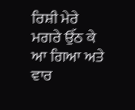ਰਿਸ਼ੀ ਮੇਰੇ ਮਗਰੇ ਉੱਠ ਕੇ ਆ ਗਿਆ ਅਤੇ ਵਾਰ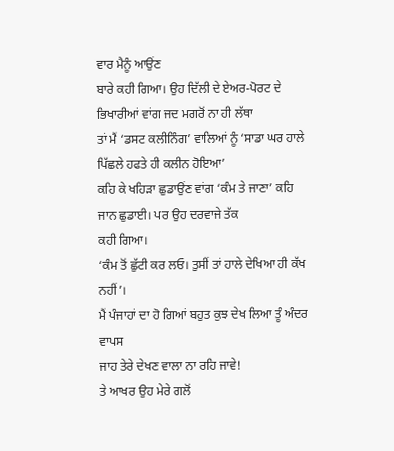ਵਾਰ ਮੈਨੂੰ ਆਉਂਣ
ਬਾਰੇ ਕਹੀ ਗਿਆ। ਉਹ ਦਿੱਲੀ ਦੇ ਏਅਰ-ਪੋਰਟ ਦੇ ਭਿਖਾਰੀਆਂ ਵਾਂਗ ਜਦ ਮਗਰੋਂ ਨਾ ਹੀ ਲੱਥਾ
ਤਾਂ ਮੈਂ ‘ਡਸਟ ਕਲੀਨਿੰਗ’ ਵਾਲਿਆਂ ਨੂੰ ‘ਸਾਡਾ ਘਰ ਹਾਲੇ ਪਿੱਛਲੇ ਹਫਤੇ ਹੀ ਕਲੀਨ ਹੋਇਆ’
ਕਹਿ ਕੇ ਖਹਿੜਾ ਛੁਡਾਉਂਣ ਵਾਂਗ ‘ਕੰਮ ਤੇ ਜਾਣਾ’ ਕਹਿ ਜਾਨ ਛੁਡਾਈ। ਪਰ ਉਹ ਦਰਵਾਜੇ ਤੱਕ
ਕਹੀ ਗਿਆ।
‘ਕੰਮ ਤੋਂ ਛੁੱਟੀ ਕਰ ਲਓ। ਤੁਸੀਂ ਤਾਂ ਹਾਲੇ ਦੇਖਿਆ ਹੀ ਕੱਖ ਨਹੀਂ’।
ਮੈਂ ਪੰਜਾਹਾਂ ਦਾ ਹੋ ਗਿਆਂ ਬਹੁਤ ਕੁਝ ਦੇਖ ਲਿਆ ਤੂੰ ਅੰਦਰ ਵਾਪਸ
ਜਾਹ ਤੇਰੇ ਦੇਖਣ ਵਾਲਾ ਨਾ ਰਹਿ ਜਾਵੇ!
ਤੇ ਆਖਰ ਉਹ ਮੇਰੇ ਗਲੋਂ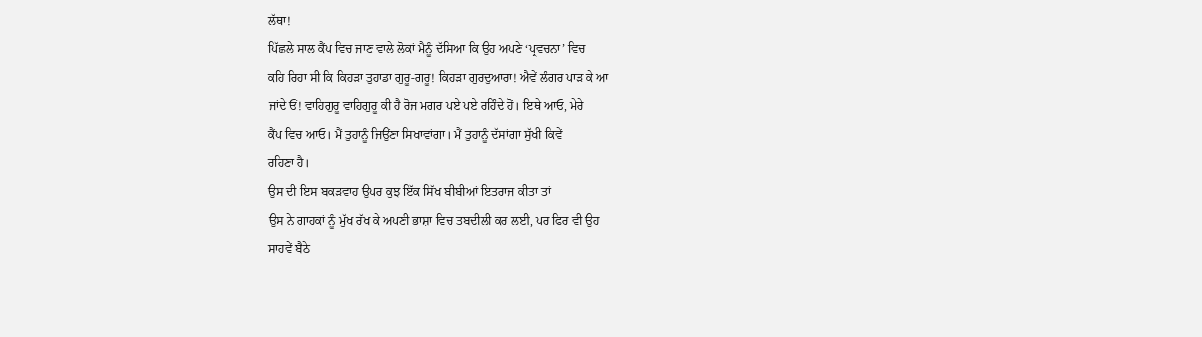ਲੱਥਾ!
ਪਿੱਛਲੇ ਸਾਲ ਕੈਂਪ ਵਿਚ ਜਾਣ ਵਾਲੇ ਲੋਕਾਂ ਮੈਨੂੰ ਦੱਸਿਆ ਕਿ ਉਹ ਅਪਣੇ ‘ਪ੍ਰਵਚਨਾ’ ਵਿਚ
ਕਹਿ ਰਿਹਾ ਸੀ ਕਿ ਕਿਹੜਾ ਤੁਹਾਡਾ ਗੁਰੂ-ਗਰੂ! ਕਿਹੜਾ ਗੁਰਦੁਆਰਾ! ਐਵੇਂ ਲੰਗਰ ਪਾੜ ਕੇ ਆ
ਜਾਂਦੇ ਓਂ! ਵਾਹਿਗੁਰੂ ਵਾਹਿਗੁਰੂ ਕੀ ਹੈ ਰੋਜ ਮਗਰ ਪਏ ਪਏ ਰਹਿੰਦੇ ਹੋਂ। ਇਥੇ ਆਓ, ਮੇਰੇ
ਕੈਂਪ ਵਿਚ ਆਓ। ਮੈਂ ਤੁਹਾਨੂੰ ਜਿਉਂਣਾ ਸਿਖਾਵਾਂਗਾ। ਮੈਂ ਤੁਹਾਨੂੰ ਦੱਸਾਂਗਾ ਸੁੱਖੀ ਕਿਵੇਂ
ਰਹਿਣਾ ਹੈ।
ਉਸ ਦੀ ਇਸ ਬਕੜਵਾਹ ਉਪਰ ਕੁਝ ਇੱਕ ਸਿੱਖ ਬੀਬੀਆਂ ਇਤਰਾਜ ਕੀਤਾ ਤਾਂ
ਉਸ ਨੇ ਗਾਹਕਾਂ ਨੂੰ ਮੁੱਖ ਰੱਖ ਕੇ ਅਪਣੀ ਭਾਸ਼ਾ ਵਿਚ ਤਬਦੀਲੀ ਕਰ ਲਈ, ਪਰ ਫਿਰ ਵੀ ਉਹ
ਸਾਹਵੇਂ ਬੈਠੇ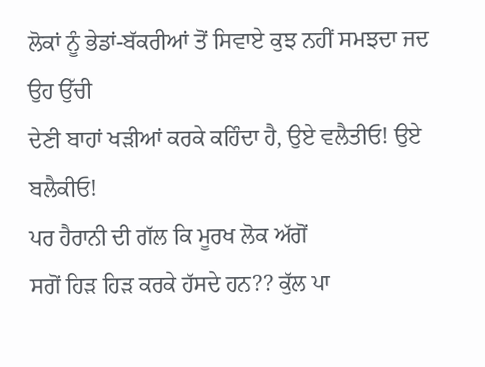ਲੋਕਾਂ ਨੂੰ ਭੇਡਾਂ-ਬੱਕਰੀਆਂ ਤੋਂ ਸਿਵਾਏ ਕੁਝ ਨਹੀਂ ਸਮਝਦਾ ਜਦ ਉਹ ਉੱਚੀ
ਦੇਣੀ ਬਾਹਾਂ ਖੜੀਆਂ ਕਰਕੇ ਕਹਿੰਦਾ ਹੈ, ਉਏ ਵਲੈਤੀਓ! ਉਏ ਬਲੈਕੀਓ!
ਪਰ ਹੈਰਾਨੀ ਦੀ ਗੱਲ ਕਿ ਮੂਰਖ ਲੋਕ ਅੱਗੋਂ
ਸਗੋਂ ਹਿੜ ਹਿੜ ਕਰਕੇ ਹੱਸਦੇ ਹਨ?? ਕੁੱਲ ਪਾ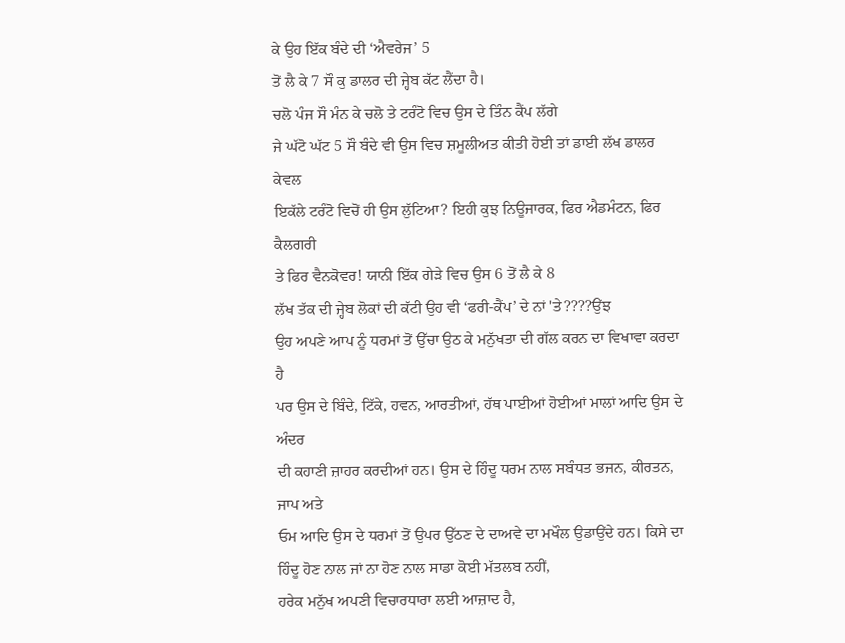ਕੇ ਉਹ ਇੱਕ ਬੰਦੇ ਦੀ ‘ਐਵਰੇਜ’ 5
ਤੋਂ ਲੈ ਕੇ 7 ਸੌ ਕੁ ਡਾਲਰ ਦੀ ਜ੍ਹੇਬ ਕੱਟ ਲੈਂਦਾ ਹੈ।
ਚਲੋ ਪੰਜ ਸੌ ਮੰਨ ਕੇ ਚਲੋ ਤੇ ਟਰੰਟੋ ਵਿਚ ਉਸ ਦੇ ਤਿੰਨ ਕੈਂਪ ਲੱਗੇ
ਜੇ ਘੱਟੋ ਘੱਟ 5 ਸੌ ਬੰਦੇ ਵੀ ਉਸ ਵਿਚ ਸ਼ਮੂਲੀਅਤ ਕੀਤੀ ਹੋਈ ਤਾਂ ਡਾਈ ਲੱਖ ਡਾਲਰ ਕੇਵਲ
ਇਕੱਲੇ ਟਰੰਟੋ ਵਿਚੋਂ ਹੀ ਉਸ ਲੁੱਟਿਆ? ਇਹੀ ਕੁਝ ਨਿਊਜਾਰਕ, ਫਿਰ ਐਡਮੰਟਨ, ਫਿਰ ਕੈਲਗਰੀ
ਤੇ ਫਿਰ ਵੈਨਕੋਵਰ! ਯਾਨੀ ਇੱਕ ਗੇੜੇ ਵਿਚ ਉਸ 6 ਤੋਂ ਲੈ ਕੇ 8
ਲੱਖ ਤੱਕ ਦੀ ਜ੍ਹੇਬ ਲੋਕਾਂ ਦੀ ਕੱਟੀ ਉਹ ਵੀ ‘ਫਰੀ-ਕੈਂਪ’ ਦੇ ਨਾਂ 'ਤੇ????ਉਂਝ
ਉਹ ਅਪਣੇ ਆਪ ਨੂੰ ਧਰਮਾਂ ਤੋਂ ਉੱਚਾ ਉਠ ਕੇ ਮਨੁੱਖਤਾ ਦੀ ਗੱਲ ਕਰਨ ਦਾ ਵਿਖਾਵਾ ਕਰਦਾ ਹੈ
ਪਰ ਉਸ ਦੇ ਬਿੰਦੇ, ਟਿੱਕੇ, ਹਵਨ, ਆਰਤੀਆਂ, ਹੱਥ ਪਾਈਆਂ ਹੋਈਆਂ ਮਾਲਾਂ ਆਦਿ ਉਸ ਦੇ ਅੰਦਰ
ਦੀ ਕਹਾਣੀ ਜ਼ਾਹਰ ਕਰਦੀਆਂ ਹਨ। ਉਸ ਦੇ ਹਿੰਦੂ ਧਰਮ ਨਾਲ ਸਬੰਧਤ ਭਜਨ, ਕੀਰਤਨ, ਜਾਪ ਅਤੇ
ਓਮ ਆਦਿ ਉਸ ਦੇ ਧਰਮਾਂ ਤੋਂ ਉਪਰ ਉੱਠਣ ਦੇ ਦਾਅਵੇ ਦਾ ਮਖੌਲ ਉਡਾਉਂਦੇ ਹਨ। ਕਿਸੇ ਦਾ
ਹਿੰਦੂ ਹੋਣ ਨਾਲ ਜਾਂ ਨਾ ਹੋਣ ਨਾਲ ਸਾਡਾ ਕੋਈ ਮੱਤਲਬ ਨਹੀਂ,
ਹਰੇਕ ਮਨੁੱਖ ਅਪਣੀ ਵਿਚਾਰਧਾਰਾ ਲਈ ਆਜ਼ਾਦ ਹੈ,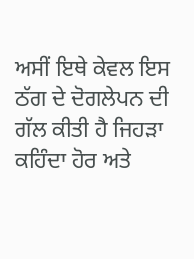ਅਸੀਂ ਇਥੇ ਕੇਵਲ ਇਸ ਠੱਗ ਦੇ ਦੋਗਲੇਪਨ ਦੀ
ਗੱਲ ਕੀਤੀ ਹੈ ਜਿਹੜਾ ਕਹਿੰਦਾ ਹੋਰ ਅਤੇ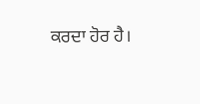ਕਰਦਾ ਹੋਰ ਹੈ।